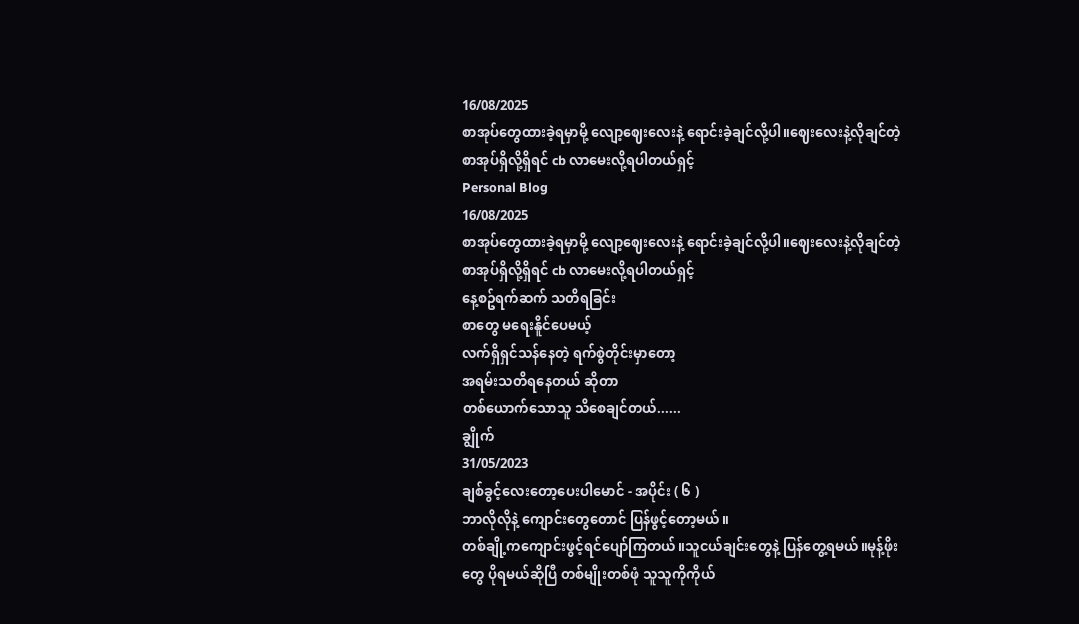16/08/2025
စာအုပ်တွေထားခဲ့ရမှာမို့ လျော့ဈေးလေးနဲ့ ရောင်းခဲ့ချင်လို့ပါ။ဈေးလေးနဲ့လိုချင်တဲ့စာအုပ်ရှိလို့ရှိရင် cb လာမေးလို့ရပါတယ်ရှင့်
Personal Blog
16/08/2025
စာအုပ်တွေထားခဲ့ရမှာမို့ လျော့ဈေးလေးနဲ့ ရောင်းခဲ့ချင်လို့ပါ။ဈေးလေးနဲ့လိုချင်တဲ့စာအုပ်ရှိလို့ရှိရင် cb လာမေးလို့ရပါတယ်ရှင့်
နေ့စဥ်ရက်ဆက် သတိရခြင်း
စာတွေ မရေးနိူင်ပေမယ့်
လက်ရှိရှင်သန်နေတဲ့ ရက်စွဲတိုင်းမှာတော့
အရမ်းသတိရနေတယ် ဆိုတာ
တစ်ယောက်သောသူ သိစေချင်တယ်......
ချွိုက်
31/05/2023
ချစ်ခွင့်လေးတော့ပေးပါမောင် - အပိုင်း ( ၆ )
ဘာလိုလိုနဲ့ ကျောင်းတွေတောင် ပြန်ဖွင့်တော့မယ်။
တစ်ချို့ကကျောင်းဖွင့်ရင်ပျော်ကြတယ်။သူငယ်ချင်းတွေနဲ့ ပြန်တွေ့ရမယ်။မုန့်ဖိုးတွေ ပိုရမယ်ဆိုပြီ တစ်မျိုးတစ်ဖုံ သူသူကိုကိုယ်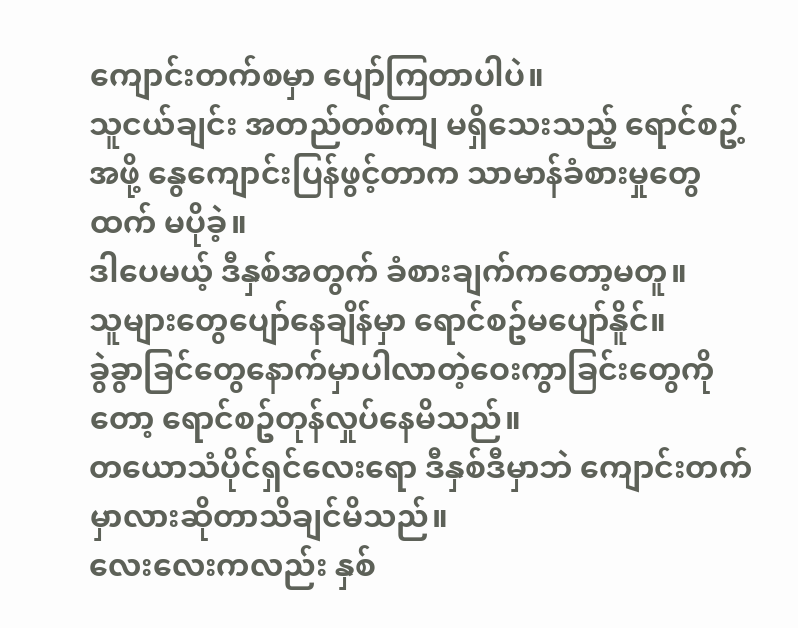ကျောင်းတက်စမှာ ပျော်ကြတာပါပဲ။
သူငယ်ချင်း အတည်တစ်ကျ မရှိသေးသည့် ရောင်စဥ့်အဖို့ နွေကျောင်းပြန်ဖွင့်တာက သာမာန်ခံစားမှုတွေထက် မပိုခဲ့။
ဒါပေမယ့် ဒီနှစ်အတွက် ခံစားချက်ကတော့မတူ။
သူများတွေပျော်နေချိန်မှာ ရောင်စဥ်မပျော်နိူင်။
ခွဲခွာခြင်တွေနောက်မှာပါလာတဲ့ဝေးကွာခြင်းတွေကိုတော့ ရောင်စဥ်တုန်လှုပ်နေမိသည်။
တယောသံပိုင်ရှင်လေးရော ဒီနှစ်ဒီမှာဘဲ ကျောင်းတက်မှာလားဆိုတာသိချင်မိသည်။
လေးလေးကလည်း နှစ်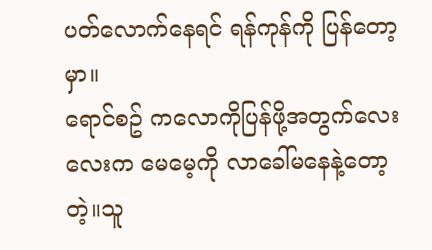ပတ်လောက်နေရင် ရန်ကုန်ကို ပြန်တော့မှာ။
ရောင်စဥ် ကလောကိုပြန်ဖို့အတွက်လေးလေးက မေမေ့ကို လာခေါ်မနေနဲ့တော့တဲ့။သူ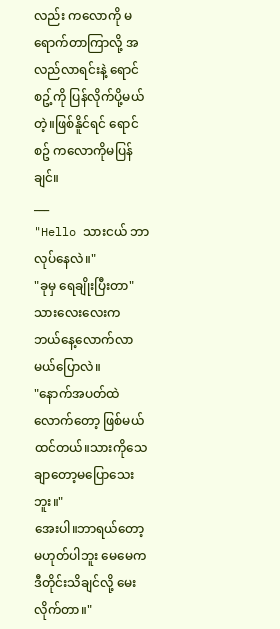လည်း ကလောကို မရောက်တာကြာလို့ အလည်လာရင်းနဲ့ ရောင်စဥ့်ကို ပြန်လိုက်ပို့မယ်တဲ့။ဖြစ်နိူင်ရင် ရောင်စဥ် ကလောကိုမပြန်ချင်။
___
"Hello သားငယ် ဘာလုပ်နေလဲ။"
"ခုမှ ရေချိုးပြီးတာ"
သားလေးလေးက ဘယ်နေ့လောက်လာမယ်ပြောလဲ။
"နောက်အပတ်ထဲလောက်တော့ ဖြစ်မယ်ထင်တယ်။သားကိုသေချာတော့မပြောသေးဘူး။"
အေးပါ။ဘာရယ်တော့မဟုတ်ပါဘူး မေမေက ဒီတိုင်းသိချင်လို့ မေးလိုက်တာ။"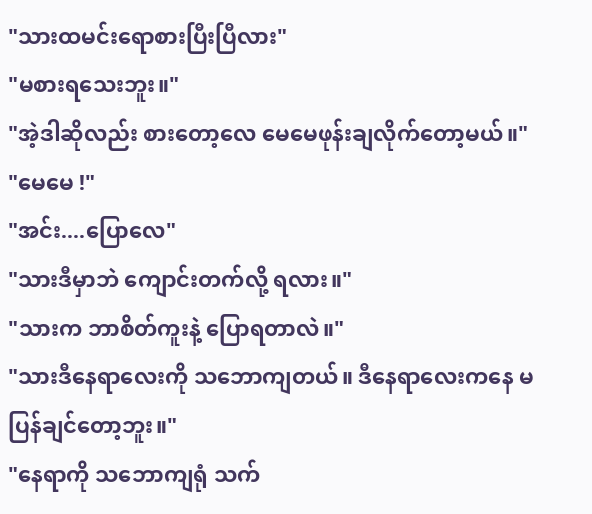"သားထမင်းရောစားပြီးပြီလား"
"မစားရသေးဘူး။"
"အဲ့ဒါဆိုလည်း စားတော့လေ မေမေဖုန်းချလိုက်တော့မယ်။"
"မေမေ !"
"အင်း....ပြောလေ"
"သားဒီမှာဘဲ ကျောင်းတက်လို့ ရလား။"
"သားက ဘာစိတ်ကူးနဲ့ ပြောရတာလဲ။"
"သားဒီနေရာလေးကို သဘောကျတယ်။ ဒီနေရာလေးကနေ မပြန်ချင်တော့ဘူး။"
"နေရာကို သဘောကျရုံ သက်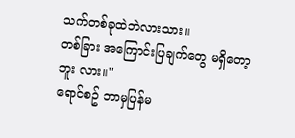သက်တစ်ခုထဲဘဲလားသား။
တစ်ခြား အကြောင်းပြချက်တွေ မရှိတော့ဘူး လား။"
ရောင်စဥ် ဘာမှပြန်မ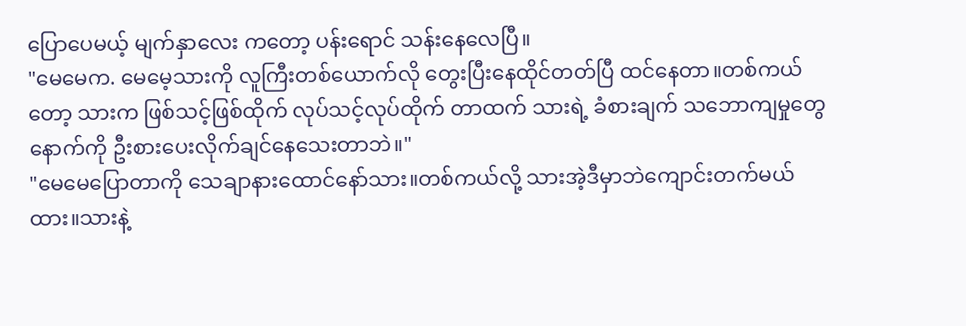ပြောပေမယ့် မျက်နှာလေး ကတော့ ပန်းရောင် သန်းနေလေပြီ။
"မေမေက. မေမေ့သားကို လူကြီးတစ်ယောက်လို တွေးပြီးနေထိုင်တတ်ပြီ ထင်နေတာ။တစ်ကယ်တော့ သားက ဖြစ်သင့်ဖြစ်ထိုက် လုပ်သင့်လုပ်ထိုက် တာထက် သားရဲ့ ခံစားချက် သဘောကျမှုတွေနောက်ကို ဦးစားပေးလိုက်ချင်နေသေးတာဘဲ။"
"မေမေပြောတာကို သေချာနားထောင်နော်သား။တစ်ကယ်လို့ သားအဲ့ဒီမှာဘဲကျောင်းတက်မယ်ထား။သားနဲ့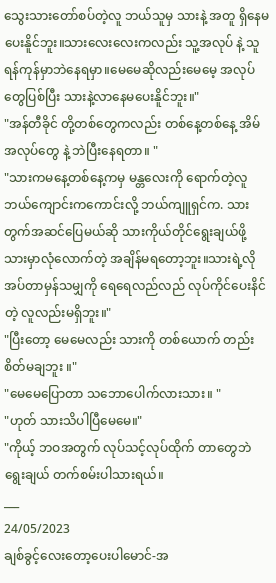သွေးသားတော်စပ်တဲ့လူ ဘယ်သူမှ သားနဲ့ အတူ ရှိနေမပေးနိူင်ဘူး။သားလေးလေးကလည်း သူ့အလုပ် နဲ့ သူရန်ကုန်မှာဘဲနေရမှာ။မေမေဆိုလည်းမေမေ့ အလုပ်တွေပြစ်ပြီး သားနဲ့လာနေမပေးနိူင်ဘူး။"
"အန်တီခိုင် တို့တစ်တွေကလည်း တစ်နေ့တစ်နေ့ အိမ်အလုပ်တွေ နဲ့ ဘဲပြီးနေရတာ။ "
"သားကမနေ့တစ်နေ့ကမှ မန္တလေးကို ရောက်တဲ့လူဘယ်ကျောင်းကကောင်းလို့ ဘယ်ကျူရှင်က. သားတွက်အဆင်ပြေမယ်ဆို သားကိုယ်တိုင်ရွေးချယ်ဖို့ သားမှာလုံလောက်တဲ့ အချိန်မရတော့ဘူး။သားရဲ့လိုအပ်တာမှန်သမျှကို ရေရေလည်လည် လုပ်ကိုင်ပေးနိင်တဲ့ လူလည်းမရှိဘူး။"
"ပြီးတော့ မေမေလည်း သားကို တစ်ယောက် တည်း စိတ်မချဘူး ။"
"မေမေပြောတာ သဘောပေါက်လားသား။ "
"ဟုတ် သားသိပါပြီမေမေ။"
"ကိုယ့် ဘဝအတွက် လုပ်သင့်လုပ်ထိုက် တာတွေဘဲ ရွေးချယ် တက်စမ်းပါသားရယ်။
___
24/05/2023
ချစ်ခွင့်လေးတော့ပေးပါမောင်-အ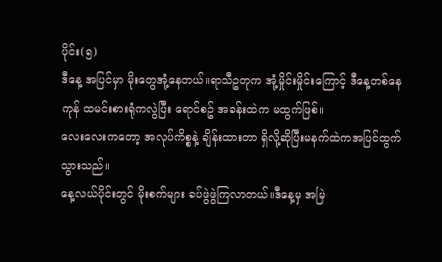ပိုင်း(၅)
ဒီနေ့ အပြင်မှာ မိုးတွေအုံ့နေတယ်။ရာသီဥတုက အုံ့မှိုင်းမှိုင်းကြောင့် ဒီနေ့တစ်နေကုန် ထမင်းစားရုံကလွဲပြီး ရောင်စဥ် အခန်းထဲက မထွက်ဖြစ်။
လေးလေးကတော့ အလုပ်ကိစ္စနဲ့ ချိန်းထားတာ ရှိလို့ဆိုပြီးမနက်ထဲကအပြင်ထွက်သွားသည်။
နေ့လယ်ပိုင်းတွင် မိုးစက်များ ခပ်ဖွဲဖွဲကြလာတယ်။ဒီနေ့မှ အမြဲ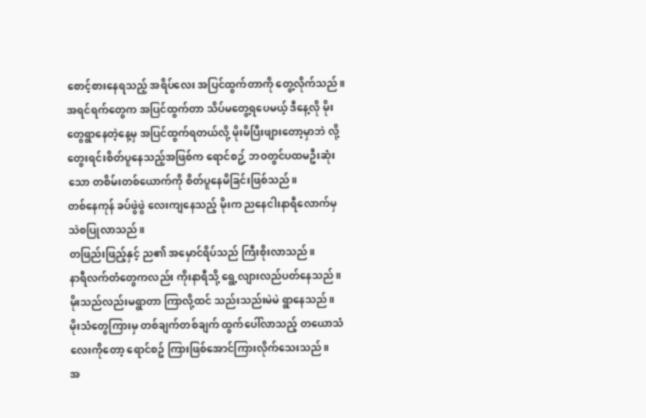စောင့်စားနေရသည့် အရိပ်လေး အပြင်ထွက်တာကို တွေ့လိုက်သည်။
အရင်ရက်တွေက အပြင်ထွက်တာ သိပ်မတွေ့ရပေမယ့် ဒီနေ့လို မိုးတွေရွာနေတဲ့နေ့မှ အပြင်ထွက်ရတယ်လို့ မိုးမိပြီးဖျားတော့မှာဘဲ လို့တွေးရင်းစိတ်ပူနေသည့်အဖြစ်က ရောင်စဥ့် ဘဝတွင်ပထမဦးဆုံးသော တစိမ်းတစ်ယောက်ကို စိတ်ပူနေမိခြင်းဖြစ်သည်။
တစ်နေကုန် ခပ်ဖွဲဖွဲ လေးကျနေသည့် မိုးက ညနေငါးနာရီလောက်မှ သဲစပြုလာသည်။
တဖြည်းဖြည့်နှင့် ည၏ အမှောင်ရိပ်သည် ကြီးစိုးလာသည်။
နာရီလက်တံတွေကလည်း ကိုးနာရီသို့ ရွေ့လျားလည်ပတ်နေသည်။
မိုးသည်လည်းမရွာတာ ကြာလို့ထင် သည်းသည်းမဲမဲ ရွာနေသည်။
မိုးသံတွေကြားမှ တစ်ချက်တစ်ချက် ထွက်ပေါ်လာသည့် တယောသံလေးကိုတော့ ရောင်စဥ် ကြားဖြစ်အောင်ကြားလိုက်သေးသည်။
အ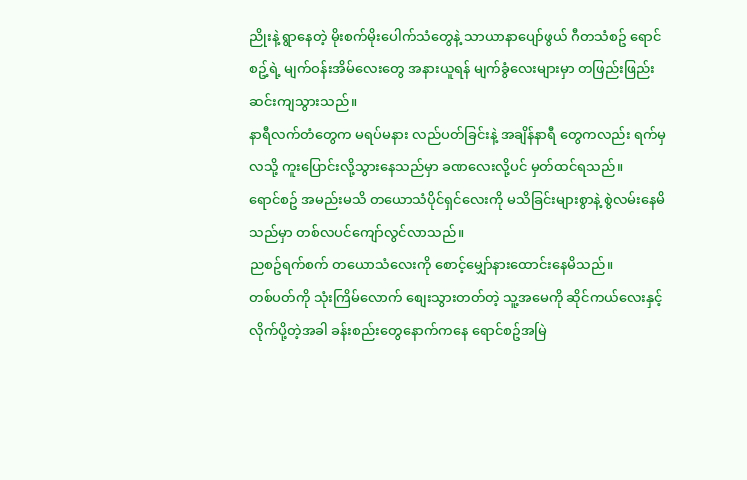ညိုးနဲ့ ရွာနေတဲ့ မိုးစက်မိုးပေါက်သံတွေနဲ့ သာယာနာပျော်ဖွယ် ဂီတသံစဥ် ရောင်စဥ့်ရဲ့ မျက်ဝန်းအိမ်လေးတွေ အနားယူရန် မျက်ခွံလေးများမှာ တဖြည်းဖြည်း ဆင်းကျသွားသည်။
နာရီလက်တံတွေက မရပ်မနား လည်ပတ်ခြင်းနဲ့ အချိန်နာရီ တွေကလည်း ရက်မှ လသို့ ကူးပြောင်းလို့သွားနေသည်မှာ ခဏလေးလို့ပင် မှတ်ထင်ရသည်။
ရောင်စဥ် အမည်းမသိ တယောသံပိုင်ရှင်လေးကို မသိခြင်းများစွာနဲ့ စွဲလမ်းနေမိသည်မှာ တစ်လပင်ကျော်လွင်လာသည်။
ညစဥ်ရက်စက် တယောသံလေးကို စောင့်မျှော်နားထောင်းနေမိသည်။
တစ်ပတ်ကို သုံးကြိမ်လောက် စျေးသွားတတ်တဲ့ သူ့အမေကို ဆိုင်ကယ်လေးနှင့် လိုက်ပို့တဲ့အခါ ခန်းစည်းတွေနောက်ကနေ ရောင်စဥ်အမြဲ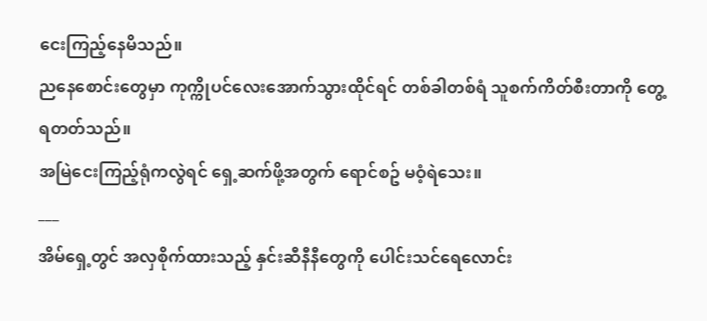ငေးကြည့်နေမိသည်။
ညနေစောင်းတွေမှာ ကုက္ကိုပင်လေးအောက်သွားထိုင်ရင် တစ်ခါတစ်ရံ သူစက်ကိတ်စီးတာကို တွေ့ရတတ်သည်။
အမြဲငေးကြည့်ရုံကလွဲရင် ရှေ့ဆက်ဖို့အတွက် ရောင်စဥ် မဝံ့ရဲသေး။
___
အိမ်ရှေ့တွင် အလှစိုက်ထားသည့် နှင်းဆီနီနီတွေကို ပေါင်းသင်ရေလောင်း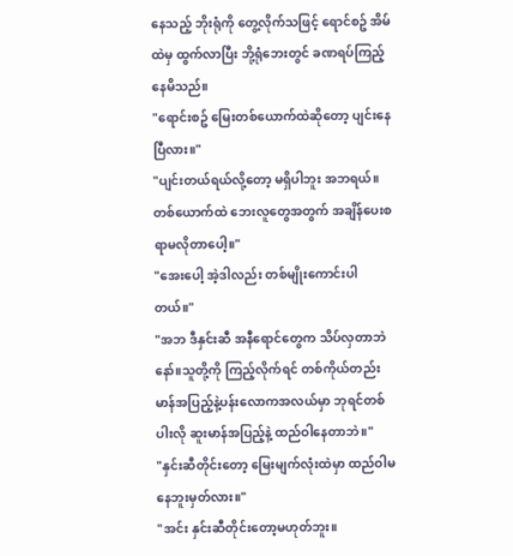နေသည့် ဘိုးရုံကို တွေ့လိုက်သဖြင့် ရောင်စဥ် အိမ်ထဲမှ ထွက်လာပြီး ဘို့ရုံဘေးတွင် ခဏရပ်ကြည့်နေမိသည်။
"ရောင်းစဥ် မြေးတစ်ယောက်ထဲဆိုတော့ ပျင်းနေပြီလား။"
"ပျင်းတယ်ရယ်လို့တော့ မရှိပါဘူး အဘရယ်။တစ်ယောက်ထဲ ဘေးလူတွေအတွက် အချိန်ပေးစရာမလိုတာပေါ့။"
"အေးပေါ့ အဲ့ဒါလည်း တစ်မျိုးကောင်းပါတယ်။"
"အဘ ဒီနှင်းဆီ အနီရောင်တွေက သိပ်လှတာဘဲနော်။သူတို့ကို ကြည့်လိုက်ရင် တစ်ကိုယ်တည်း မာန်အပြည့်နဲ့ပန်းလောကအလယ်မှာ ဘုရင်တစ်ပါးလို ဆူးမာန်အပြည့်နဲ့ ထည်ဝါနေတာဘဲ။"
"နှင်းဆီတိုင်းတော့ မြေးမျက်လုံးထဲမှာ ထည်ဝါမနေဘူးမှတ်လား။"
"အင်း နှင်းဆီတိုင်းတော့မဟုတ်ဘူး။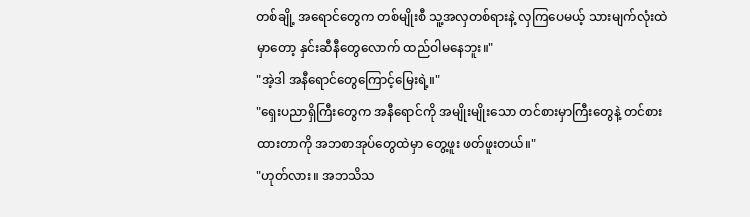တစ်ချို့ အရောင်တွေက တစ်မျိုးစီ သူ့အလှတစ်ရားနဲ့ လှကြပေမယ့် သားမျက်လုံးထဲမှာတော့ နှင်းဆီနီတွေလောက် ထည်ဝါမနေဘူး။"
"အဲ့ဒါ အနီရောင်တွေကြောင့်မြေးရဲ့။"
"ရှေးပညာရှိကြီးတွေက အနီရောင်ကို အမျိုးမျိုးသော တင်စားမှာကြီးတွေနဲ့ တင်စားထားတာကို အဘစာအုပ်တွေထဲမှာ တွေ့ဖူး ဖတ်ဖူးတယ်။"
"ဟုတ်လား။ အဘသိသ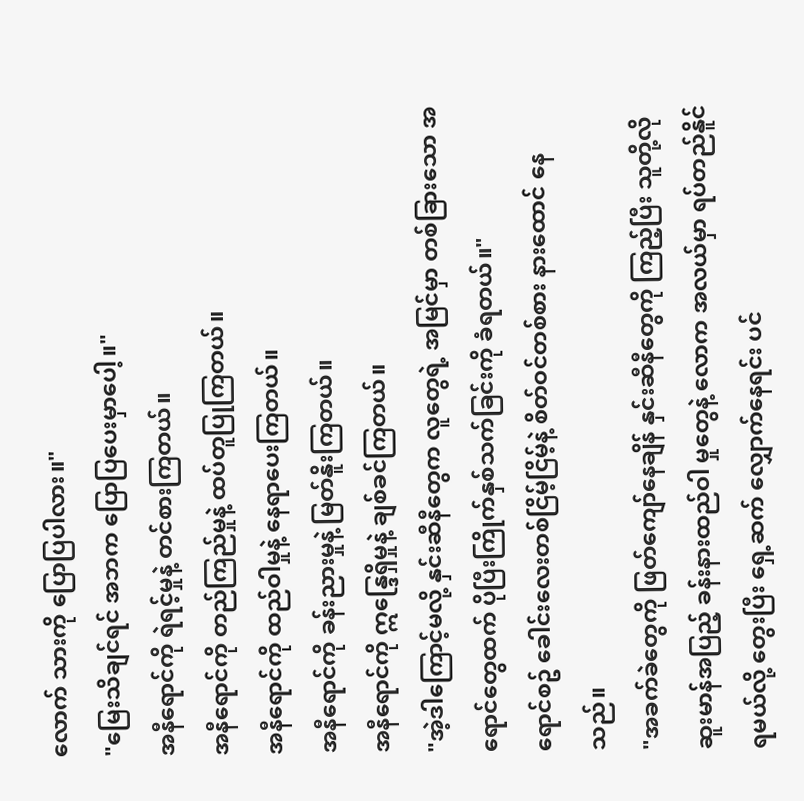လောက် သားကို ပြောပြပါလား။"
"မြေးသိချင်ရင် အဘက ပြောပြပေးမှာပေါ့။"
အနီရောင်ကို ရဲရင့်မှုနဲ့ တင်စားကြတယ်။
အနီရောင်ကို တည်ကြည်မှုနဲ့ ထပ်တူပြုကြတယ်။
အနီရောင်ကို ထည်ဝါမှုနဲ့ နေရာပေးကြတယ်။
အနီရောင်ကို ခန်းညားမှုနဲ့ မြတ်နိူးကြတယ်။
အနီရောင်ကို ဣန္ဒြေရှိမှုနဲ့ ချစ်ခင်ကြတယ်။
"အဲ့ဒါကြောင့်မလို့ နှင်းဆီနီတွေက လူတွေရဲ့ အမြင်မှာ တစ်ခြားသော အရောင်တွေထက် ပိုပြီးကြိုက်နှစ်သက်ခြင်းကို ခံရတယ်။"
ရောင်စဥ် ခေါင်းလေးတစ်ငြိမ့်ငြိမ့်နဲ့ စိတ်ဝင်တစ်စား နားထောင် နေသည်။
"အခက်ခဲတွေကို ဖြတ်ကျော်နေချိန် နှင်းဆီနီတွေကို ကြည့်ပြီး သူတို့လို ဆူးမာန်အပြည့် ခန်းနားထည်ဝါ မှုတွေနဲ့ လောက အလယ်မှာ ရပ်တည်နိူင်ရမယ်လို့ တွေးပြီး ရှေ့ဆက် လျှောက်နေရင်း ပင်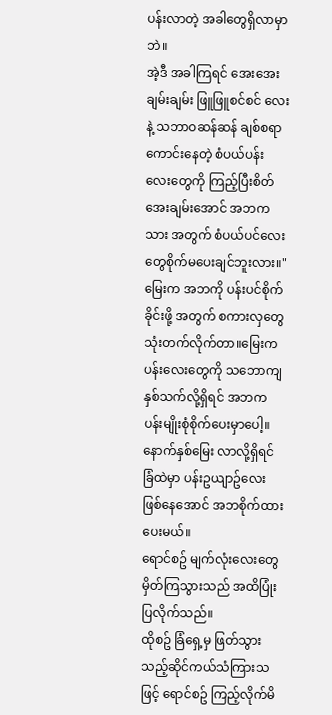ပန်းလာတဲ့ အခါတွေရှိလာမှာဘဲ။
အဲ့ဒီ အခါကြရင် အေးအေးချမ်းချမ်း ဖြူဖြူစင်စင် လေးနဲ့ သဘာဝဆန်ဆန် ချစ်စရာကောင်းနေတဲ့ စံပယ်ပန်းလေးတွေကို ကြည့်ပြီးစိတ်အေးချမ်းအောင် အဘကသား အတွက် စံပယ်ပင်လေးတွေစိုက်မပေးချင်ဘူးလား။"
မြေးက အဘကို ပန်းပင်စိုက်ခိုင်းဖို့ အတွက် စကားလှတွေသုံးတက်လိုက်တာ။မြေးက ပန်းလေးတွေကို သဘောကျ နှစ်သက်လို့ရှိရင် အဘက ပန်းမျိုးစုံစိုက်ပေးမှာပေါ့။
နောက်နှစ်မြေး လာလို့ရှိရင် ခြံထဲမှာ ပန်းဥယျာဥ်လေး ဖြစ်နေအောင် အဘစိုက်ထားပေးမယ်။
ရောင်စဥ် မျက်လုံးလေးတွေ မှိတ်ကြသွားသည် အထိပြုံးပြလိုက်သည်။
ထိုစဥ် ခြံရှေ့မှ ဖြတ်သွားသည့်ဆိုင်ကယ်သံကြားသဖြင့် ရောင်စဥ် ကြည့်လိုက်မိ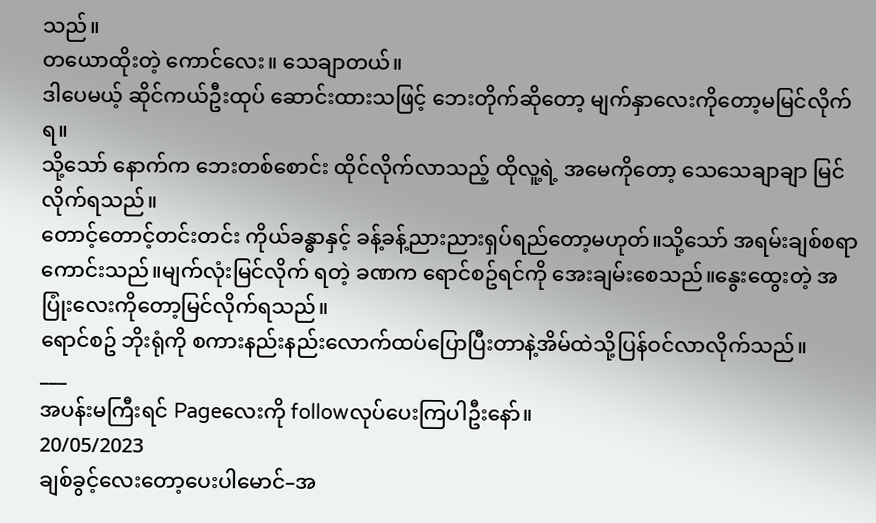သည်။
တယောထိုးတဲ့ ကောင်လေး။ သေချာတယ်။
ဒါပေမယ့် ဆိုင်ကယ်ဦးထုပ် ဆောင်းထားသဖြင့် ဘေးတိုက်ဆိုတော့ မျက်နှာလေးကိုတော့မမြင်လိုက်ရ။
သို့သော် နောက်က ဘေးတစ်စောင်း ထိုင်လိုက်လာသည့် ထိုလူ့ရဲ့ အမေကိုတော့ သေသေချာချာ မြင်လိုက်ရသည်။
တောင့်တောင့်တင်းတင်း ကိုယ်ခန္ဓာနှင့် ခန့်ခန့်ညားညားရှပ်ရည်တော့မဟုတ်။သို့သော် အရမ်းချစ်စရာ ကောင်းသည်။မျက်လုံးမြင်လိုက် ရတဲ့ ခဏက ရောင်စဥ်ရင်ကို အေးချမ်းစေသည်။နွေးထွေးတဲ့ အပြုံးလေးကိုတော့မြင်လိုက်ရသည်။
ရောင်စဥ် ဘိုးရုံကို စကားနည်းနည်းလောက်ထပ်ပြောပြီးတာနဲ့အိမ်ထဲသို့ပြန်ဝင်လာလိုက်သည်။
___
အပန်းမကြီးရင် Pageလေးကို followလုပ်ပေးကြပါဦးနော်။
20/05/2023
ချစ်ခွင့်လေးတော့ပေးပါမောင်–အ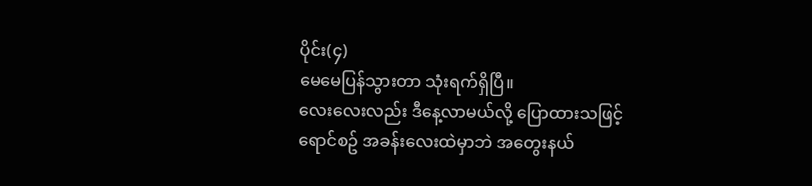ပိုင်း(၄)
မေမေပြန်သွားတာ သုံးရက်ရှိပြီ။
လေးလေးလည်း ဒီနေ့လာမယ်လို့ ပြောထားသဖြင့် ရောင်စဥ် အခန်းလေးထဲမှာဘဲ အတွေးနယ်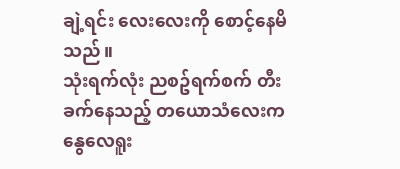ချဲ့ရင်း လေးလေးကို စောင့်နေမိသည်။
သုံးရက်လုံး ညစဥ်ရက်စက် တီးခက်နေသည့် တယောသံလေးက နွေလေရူး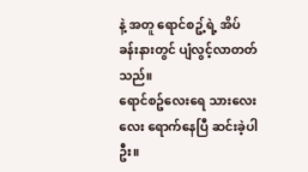နဲ့ အတူ ရောင်စဥ့်ရဲ့ အိပ်ခန်းနားတွင် ပျံလွင့်လာတတ်သည်။
ရောင်စဥ်လေးရေ သားလေးလေး ရောက်နေပြီ ဆင်းခဲ့ပါဦး။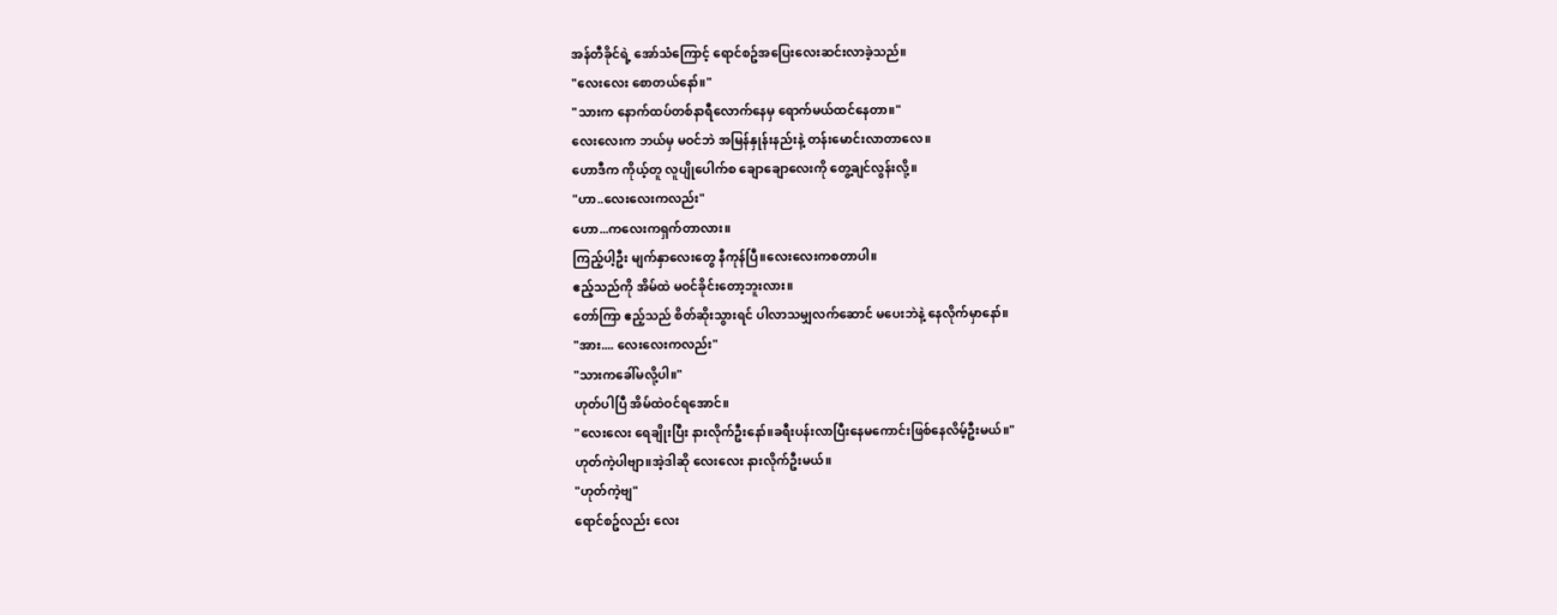အန်တီခိုင်ရဲ့ အော်သံကြောင့် ရောင်စဥ်အပြေးလေးဆင်းလာခဲ့သည်။
"လေးလေး စောတယ်နော်။"
"သားက နောက်ထပ်တစ်နာရီလောက်နေမှ ရောက်မယ်ထင်နေတာ။"
လေးလေးက ဘယ်မှ မဝင်ဘဲ အမြန်နှုန်းနည်းနဲ့ တန်းမောင်းလာတာလေ။
ဟောဒီက ကိုယ့်တူ လူပျိုပေါက်စ ချောချောလေးကို တွေ့ချင်လွန်းလို့။
"ဟာ..လေးလေးကလည်း"
ဟော...ကလေးကရှက်တာလား။
ကြည့်ပါ့ဦး မျက်နှာလေးတွေ နီကုန်ပြီ။လေးလေးကစတာပါ။
ဧည့်သည်ကို အိမ်ထဲ မဝင်ခိုင်းတော့ဘူးလား။
တော်ကြာ ဧည့်သည် စိတ်ဆိုးသွားရင် ပါလာသမျှလက်ဆောင် မပေးဘဲနဲ့ နေလိုက်မှာနော်။
"အား.... လေးလေးကလည်း"
"သားကခေါ်မလို့ပါ။"
ဟုတ်ပါပြီ အိမ်ထဲဝင်ရအောင်။
"လေးလေး ရေချိုးပြီး နားလိုက်ဦးနော်။ခရီးပန်းလာပြီးနေမကောင်းဖြစ်နေလိမ့်ဦးမယ်။"
ဟုတ်ကဲ့ပါဗျာ။အဲ့ဒါဆို လေးလေး နားလိုက်ဦးမယ်။
"ဟုတ်ကဲ့ဗျ"
ရောင်စဥ်လည်း လေး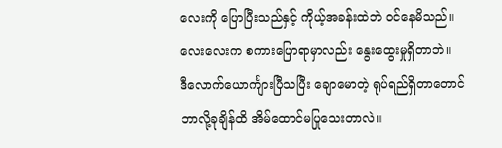လေးကို ပြောပြီးသည်နှင့် ကိုယ့်အခန်းထဲဘဲ ဝင်နေမိသည်။
လေးလေးက စကားပြောရာမှာလည်း နွေးထွေးမှုရှိတာဘဲ။
ဒီလောက်ယောင်္ကျားပြီသပြီး ချောမောတဲ့ ရုပ်ရည်ရှိတာတောင် ဘာလို့ခုချိန်ထိ အိမ်ထောင်မပြုသေးတာလဲ။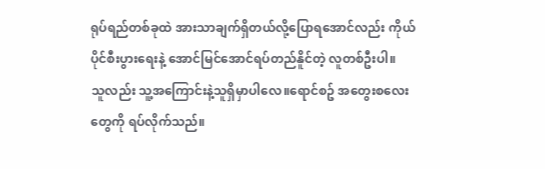ရုပ်ရည်တစ်ခုထဲ အားသာချက်ရှိတယ်လို့ပြောရအောင်လည်း ကိုယ်ပိုင်စီးပွားရေးနဲ့ အောင်မြင်အောင်ရပ်တည်နိူင်တဲ့ လူတစ်ဦးပါ။
သူလည်း သူ့အကြောင်းနဲ့သူရှိမှာပါလေ။ရောင်စဥ် အတွေးစလေးတွေကို ရပ်လိုက်သည်။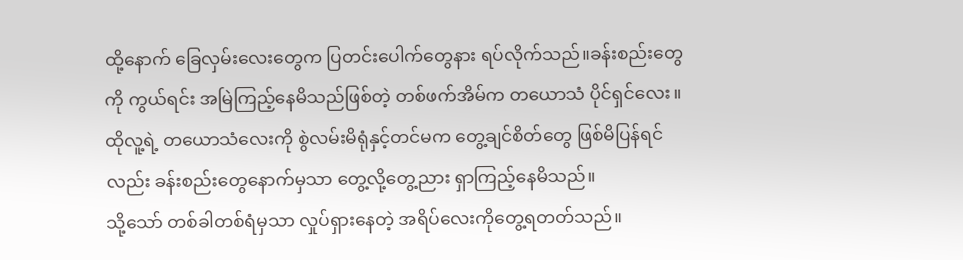ထို့နောက် ခြေလှမ်းလေးတွေက ပြတင်းပေါက်တွေနား ရပ်လိုက်သည်။ခန်းစည်းတွေကို ကွယ်ရင်း အမြဲကြည့်နေမိသည်ဖြစ်တဲ့ တစ်ဖက်အိမ်က တယောသံ ပိုင်ရှင်လေး။
ထိုလူ့ရဲ့ တယောသံလေးကို စွဲလမ်းမိရုံနှင့်တင်မက တွေ့ချင်စိတ်တွေ ဖြစ်မိပြန်ရင်လည်း ခန်းစည်းတွေနောက်မှသာ တွေ့လို့တွေ့ညား ရှာကြည့်နေမိသည်။
သို့သော် တစ်ခါတစ်ရံမှသာ လှုပ်ရှားနေတဲ့ အရိပ်လေးကိုတွေ့ရတတ်သည်။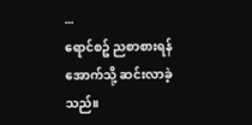...
ရောင်စဥ် ညစာစားရန် အောက်သို့ ဆင်းလာခဲ့သည်။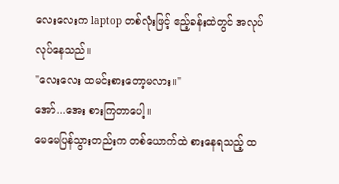လေးလေးက laptop တစ်လုံးဖြင့် ဧည့်ခန်းထဲတွင် အလုပ်လုပ်နေသည်။
"လေးလေး ထမင်းစားတော့မလား။"
အော်...အေး စားကြတာပေါ့။
မေမေပြန်သွားတည်းက တစ်ယောက်ထဲ စားနေရသည့် ထ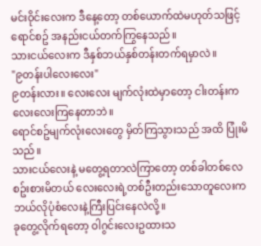မင်းဝိုင်းလေးက ဒီနေ့တော့ တစ်ယောက်ထဲမဟုတ်သဖြင့် ရောင်စဥ် အနည်းငယ်တက်ကြွနေသည်။
သားငယ်လေးက ဒီနှစ်ဘယ်နှစ်တန်းတက်ရမှာလဲ။
"၉တန်းပါလေးလေး"
၉တန်းလား။ လေးလေး မျက်လုံးထဲမှာတော့ ငါးတန်းကလေးလေးကြနေတာဘဲ။
ရောင်စဥ်မျက်လုံးလေးတွေ မှိတ်ကြသွားသည် အထိ ပြုံးမိသည်။
သားငယ်လေးနဲ့ မတွေ့ရတာလဲကြာတော့ တစ်ခါတစ်လေစဥ်းစားမိတယ် လေးလေးရဲ့တစ်ဦးတည်းသောတူလေးက ဘယ်လိုပုံစံလေးနဲ့ကြီးပြင်းနေလဲလို့။
ခုတွေ့လိုက်ရတော့ ဝါဂွင်းလေးဥထားသ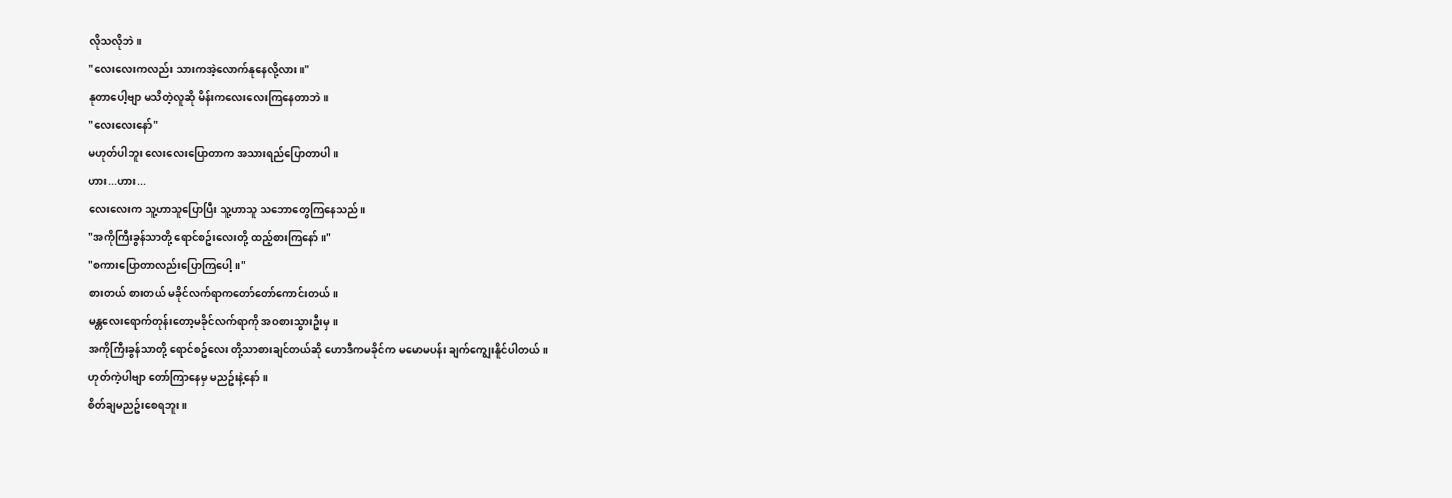လိုသလိုဘဲ။
"လေးလေးကလည်း သားကအဲ့လောက်နုနေလို့လား။"
နုတာပေါ့ဗျာ မသိတဲ့လူဆို မိန်းကလေးလေးကြနေတာဘဲ။
"လေးလေးနော်"
မဟုတ်ပါဘူး လေးလေးပြောတာက အသားရည်ပြောတာပါ။
ဟား...ဟား...
လေးလေးက သူ့ဟာသူပြောပြီး သူ့ဟာသူ သဘောတွေကြနေသည်။
"အကိုကြီးခွန်သာတို့ ရောင်စဥ်းလေးတို့ ထည့်စားကြနော်။"
"စကားပြောတာလည်းပြောကြပေါ့။"
စားတယ် စားတယ် မခိုင်လက်ရာကတော်တော်ကောင်းတယ်။
မန္တလေးရောက်တုန်းတော့မခိုင်လက်ရာကို အဝစားသွားဦးမှ။
အကိုကြီးခွန်သာတို့ ရောင်စဥ်လေး တို့သာစားချင်တယ်ဆို ဟောဒီကမခိုင်က မမောမပန်း ချက်ကျွေးနိူင်ပါတယ်။
ဟုတ်ကဲ့ပါဗျာ တော်ကြာနေမှ မညဥ်းနဲ့နော်။
စိတ်ချမညဥ်းစေရဘူး။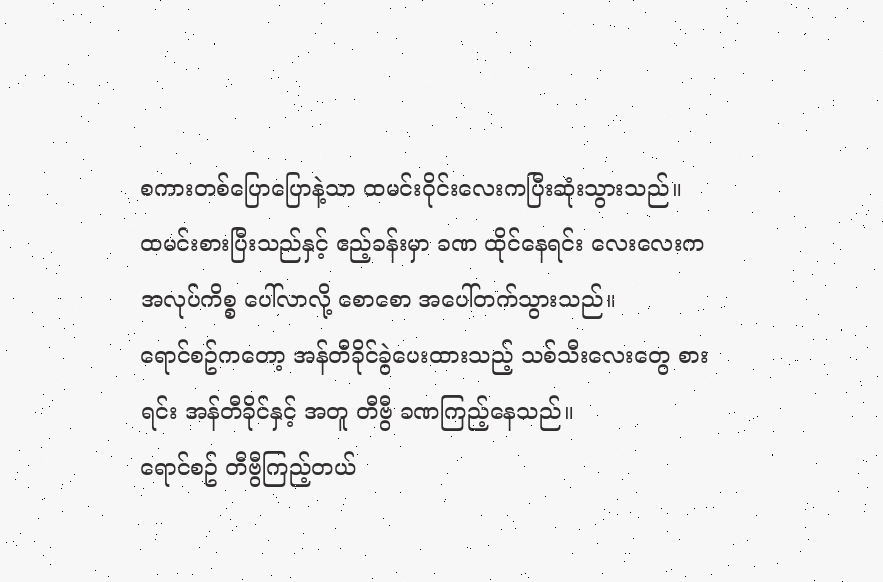စကားတစ်ပြောပြောနဲ့သာ ထမင်းဝိုင်းလေးကပြီးဆုံးသွားသည်။
ထမင်းစားပြီးသည်နှင့် ဧည့်ခန်းမှာ ခဏ ထိုင်နေရင်း လေးလေးက အလုပ်ကိစ္စ ပေါ်လာလို့ စောစော အပေါ်တက်သွားသည်။
ရောင်စဥ်ကတော့ အန်တီခိုင်ခွဲပေးထားသည့် သစ်သီးလေးတွေ စားရင်း အန်တီခိုင်နှင့် အတူ တီဗွီ ခဏကြည့်နေသည်။
ရောင်စဥ် တီဗွီကြည့်တယ်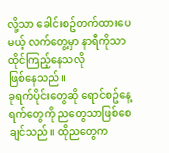လို့သာ ခေါင်းစဥ်တက်ထားပေမယ့် လက်တွေ့မှာ နာရီကိုသာ ထိုင်ကြည့်နေသလို
ဖြစ်နေသည်။
ခုရက်ပိုင်းတွေဆို ရောင်စဥ်နေ့ရက်တွေကို ညတွေသာဖြစ်စေချင်သည်။ ထိုညတွေက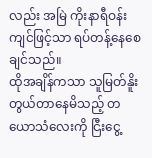လည်း အမြဲ ကိုးနာရီဝန်းကျင်ဖြင့်သာ ရပ်တန့်နေစေချင်သည်။
ထိုအချိန်ကသာ သူမြတ်နိူး တွယ်တာနေမိသည့် တယောသံလေးကို ငြီးငွေ့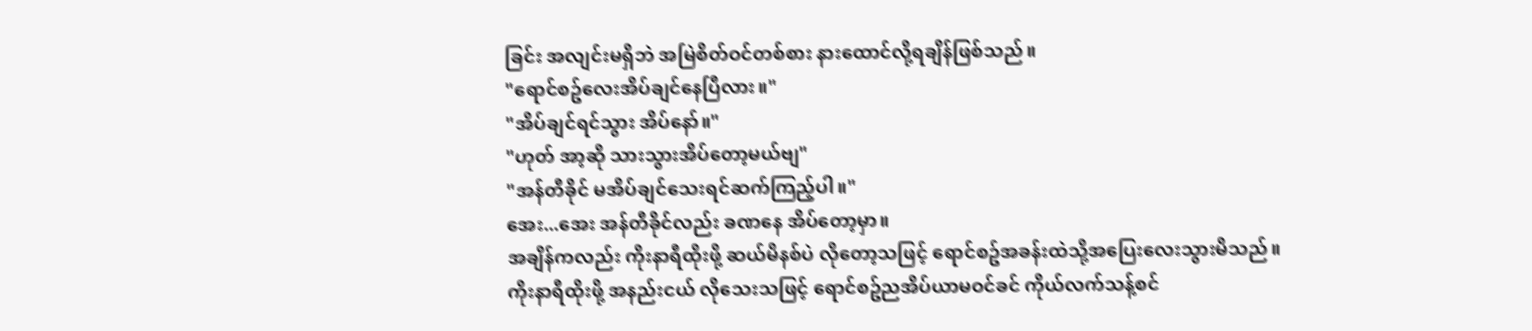ခြင်း အလျင်းမရှိဘဲ အမြဲစိတ်ဝင်တစ်စား နားထောင်လို့ရချိန်ဖြစ်သည်။
"ရောင်စဥ်လေးအိပ်ချင်နေပြီလား။"
"အိပ်ချင်ရင်သွား အိပ်နော်။"
"ဟုတ် အာ့ဆို သားသွားအိပ်တော့မယ်ဗျ"
"အန်တီခိုင် မအိပ်ချင်သေးရင်ဆက်ကြည့်ပါ။"
အေး...အေး အန်တီခိုင်လည်း ခဏနေ အိပ်တော့မှာ။
အချိန်ကလည်း ကိုးနာရီထိုးဖို့ ဆယ်မိနစ်ပဲ လိုတော့သဖြင့် ရောင်စဥ်အခန်းထဲသို့အပြေးလေးသွားမိသည်။
ကိုးနာရီထိုးဖို့ အနည်းငယ် လိုသေးသဖြင့် ရောင်စဥ်ညအိပ်ယာမဝင်ခင် ကိုယ်လက်သန့်စင်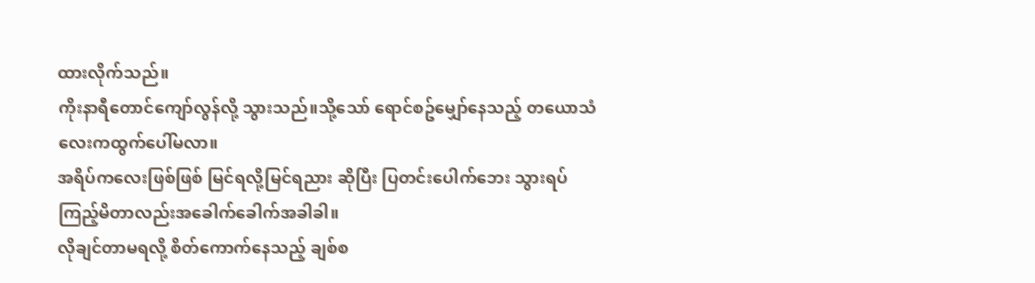ထားလိုက်သည်။
ကိုးနာရီတောင်ကျော်လွန်လို့ သွားသည်။သို့သော် ရောင်စဥ်မျှော်နေသည့် တယောသံလေးကထွက်ပေါ်မလာ။
အရိပ်ကလေးဖြစ်ဖြစ် မြင်ရလို့မြင်ရညား ဆိုပြီး ပြတင်းပေါက်ဘေး သွားရပ်ကြည့်မိတာလည်းအခေါက်ခေါက်အခါခါ။
လိုချင်တာမရလို့ စိတ်ကောက်နေသည့် ချစ်စ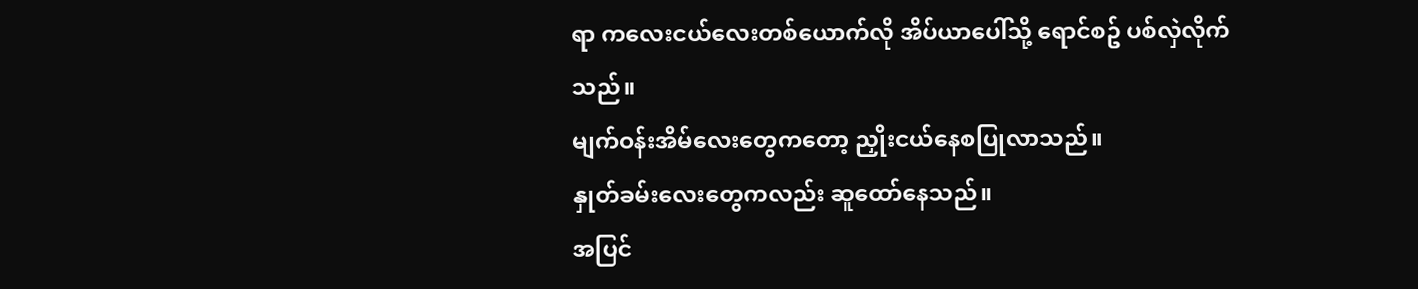ရာ ကလေးငယ်လေးတစ်ယောက်လို အိပ်ယာပေါ်သို့ ရောင်စဥ် ပစ်လှဲလိုက်သည်။
မျက်ဝန်းအိမ်လေးတွေကတော့ ညှိုးငယ်နေစပြုလာသည်။
နှုတ်ခမ်းလေးတွေကလည်း ဆူထော်နေသည်။
အပြင်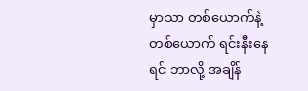မှာသာ တစ်ယောက်နဲ့တစ်ယောက် ရင်းနီးနေရင် ဘာလို့ အချိန်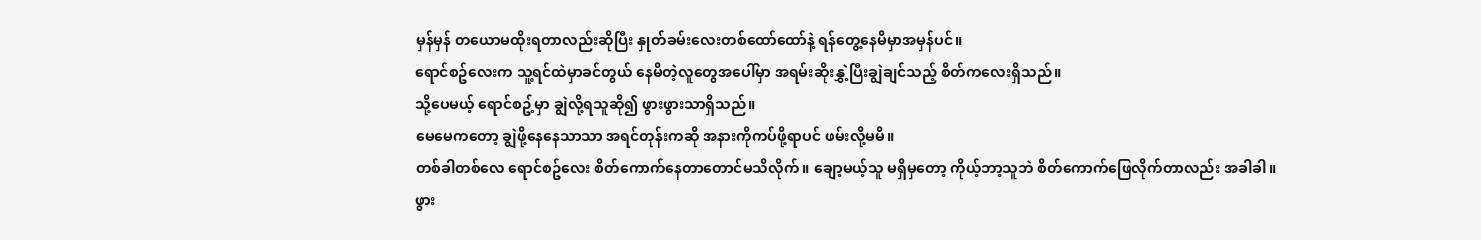မှန်မှန် တယောမထိုးရတာလည်းဆိုပြီး နှုတ်ခမ်းလေးတစ်ထော်ထော်နဲ့ ရန်တွေ့နေမိမှာအမှန်ပင်။
ရောင်စဥ်လေးက သူ့ရင်ထဲမှာခင်တွယ် နေမိတဲ့လူတွေအပေါ်မှာ အရမ်းဆိုးနွှဲ့ပြီးချွဲချင်သည့် စိတ်ကလေးရှိသည်။
သို့ပေမယ့် ရောင်စဥ့်မှာ ချွဲလို့ရသူဆို၍ ဖွားဖွားသာရှိသည်။
မေမေကတော့ ချွဲဖို့နေနေသာသာ အရင်တုန်းကဆို အနားကိုကပ်ဖို့ရာပင် ဖမ်းလို့မမိ။
တစ်ခါတစ်လေ ရောင်စဥ်လေး စိတ်ကောက်နေတာတောင်မသိလိုက်။ ချော့မယ့်သူ မရှိမှတော့ ကိုယ့်ဘာ့သူဘဲ စိတ်ကောက်ဖြေလိုက်တာလည်း အခါခါ။
ဖွား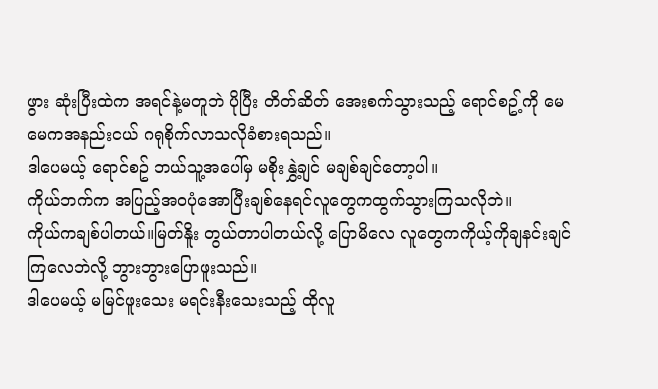ဖွား ဆုံးပြီးထဲက အရင်နဲ့မတူဘဲ ပိုပြီး တိတ်ဆိတ် အေးစက်သွားသည့် ရောင်စဥ့်ကို မေမေကအနည်းငယ် ဂရုစိုက်လာသလိုခံစားရသည်။
ဒါပေမယ့် ရောင်စဥ် ဘယ်သူ့အပေါ်မှ မစိုးနွှဲ့ချင် မချစ်ချင်တော့ပါ။
ကိုယ်ဘက်က အပြည့်အဝပုံအောပြီးချစ်နေရင်လူတွေကထွက်သွားကြသလိုဘဲ။
ကိုယ်ကချစ်ပါတယ်။မြတ်နိူး တွယ်တာပါတယ်လို့ ပြောမိလေ လူတွေကကိုယ့်ကိုချနင်းချင်ကြလေဘဲလို့ ဘွားဘွားပြောဖူးသည်။
ဒါပေမယ့် မမြင်ဖူးသေး မရင်းနီးသေးသည့် ထိုလူ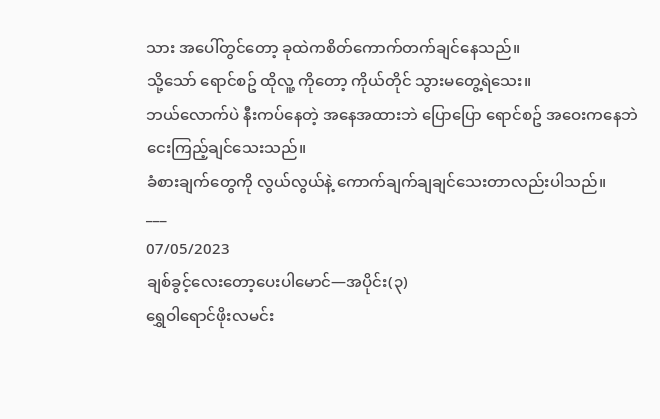သား အပေါ်တွင်တော့ ခုထဲကစိတ်ကောက်တက်ချင်နေသည်။
သို့သော် ရောင်စဥ် ထိုလူ့ ကိုတော့ ကိုယ်တိုင် သွားမတွေ့ရဲသေး။
ဘယ်လောက်ပဲ နီးကပ်နေတဲ့ အနေအထားဘဲ ပြောပြော ရောင်စဥ် အဝေးကနေဘဲငေးကြည့်ချင်သေးသည်။
ခံစားချက်တွေကို လွယ်လွယ်နဲ့ ကောက်ချက်ချချင်သေးတာလည်းပါသည်။
___
07/05/2023
ချစ်ခွင့်လေးတော့ပေးပါမောင်—အပိုင်း(၃)
ရွှေဝါရောင်ဖိုးလမင်း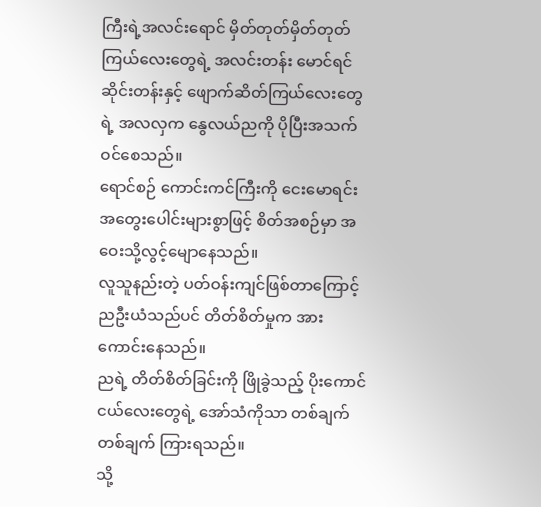ကြီးရဲ့အလင်းရောင် မှိတ်တုတ်မှိတ်တုတ် ကြယ်လေးတွေရဲ့ အလင်းတန်း မောင်ရင်ဆိုင်းတန်းနှင့် ဖျောက်ဆိတ်ကြယ်လေးတွေရဲ့ အလလှက နွေလယ်ညကို ပိုပြီးအသက်ဝင်စေသည်။
ရောင်စဉ် ကောင်းကင်ကြီးကို ငေးမောရင်း အတွေးပေါင်းများစွာဖြင့် စိတ်အစဉ်မှာ အဝေးသို့လွင့်မျောနေသည်။
လူသူနည်းတဲ့ ပတ်ဝန်းကျင်ဖြစ်တာကြောင့် ညဦးယံသည်ပင် တိတ်စိတ်မှုက အားကောင်းနေသည်။
ညရဲ့ တိတ်စိတ်ခြင်းကို ဖြိုခွဲသည့် ပိုးကောင်ငယ်လေးတွေရဲ့ အော်သံကိုသာ တစ်ချက်တစ်ချက် ကြားရသည်။
သို့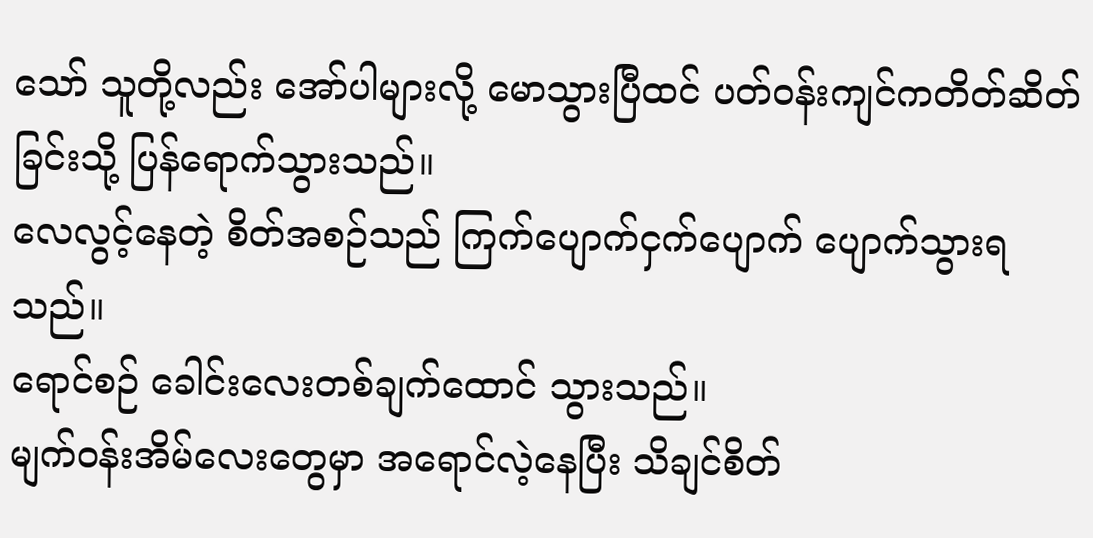သော် သူတို့လည်း အော်ပါများလို့ မောသွားပြီထင် ပတ်ဝန်းကျင်ကတိတ်ဆိတ်ခြင်းသို့ ပြန်ရောက်သွားသည်။
လေလွင့်နေတဲ့ စိတ်အစဉ်သည် ကြက်ပျောက်ငှက်ပျောက် ပျောက်သွားရသည်။
ရောင်စဉ် ခေါင်းလေးတစ်ချက်ထောင် သွားသည်။
မျက်ဝန်းအိမ်လေးတွေမှာ အရောင်လဲ့နေပြီး သိချင်စိတ်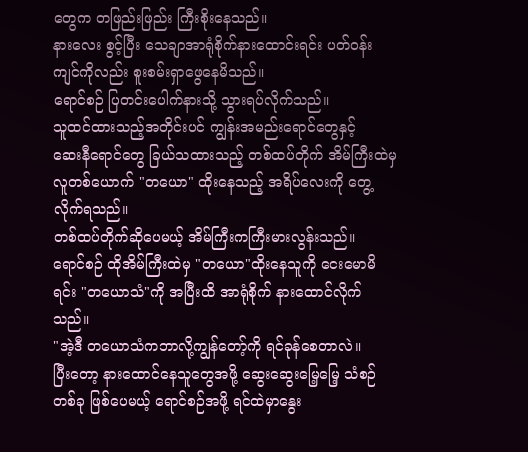တွေက တဖြည်းဖြည်း ကြီးစိုးနေသည်။
နားလေး စွင့်ပြီး သေချာအာရုံစိုက်နားထောင်းရင်း ပတ်ဝန်းကျင်ကိုလည်း စူးစမ်းရှာဖွေနေမိသည်။
ရောင်စဉ် ပြတင်းပေါက်နားသို့ သွားရပ်လိုက်သည်။
သူထင်ထားသည့်အတိုင်းပင် ကျွန်းအမည်းရောင်တွေနှင့်
ဆေးနီရောင်တွေ ခြယ်သထားသည့် တစ်ထပ်တိုက် အိမ်ကြီးထဲမှ လူတစ်ယောက် "တယော" ထိုးနေသည့် အရိပ်လေးကို တွေ့လိုက်ရသည်။
တစ်ထပ်တိုက်ဆိုပေမယ့် အိမ်ကြီးကကြီးမားလွန်းသည်။
ရောင်စဉ် ထိုအိမ်ကြီးထဲမှ "တယော"ထိုးနေသူကို ငေးမောမိရင်း "တယောသံ"ကို အပြီးထိ အာရုံစိုက် နားထောင်လိုက်သည်။
"အဲ့ဒီ တယောသံကဘာလို့ကျွန်တော့်ကို ရင်ခုန်စေတာလဲ။
ပြီးတော့ နားထောင်နေသူတွေအဖို့ ဆွေးဆွေးမြေ့မြေ့ သံစဉ်တစ်ခု ဖြစ်ပေမယ့် ရောင်စဉ်အဖို့ ရင်ထဲမှာနွေး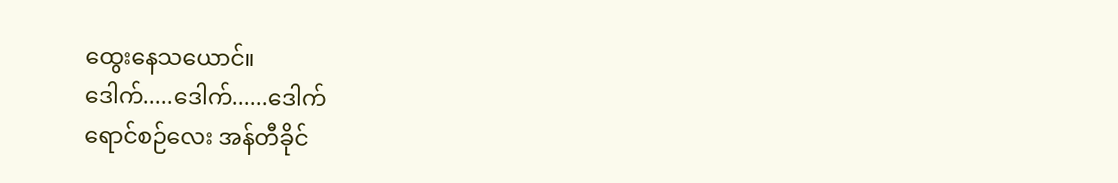ထွေးနေသယောင်။
ဒေါက်.....ဒေါက်......ဒေါက်
ရောင်စဉ်လေး အန်တီခိုင်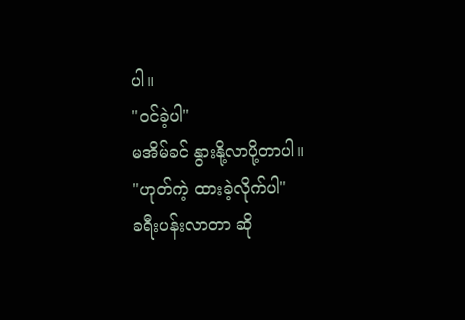ပါ။
"ဝင်ခဲ့ပါ"
မအိမ်ခင် နွားနို့လာပို့တာပါ။
"ဟုတ်ကဲ့ ထားခဲ့လိုက်ပါ"
ခရီးပန်းလာတာ ဆို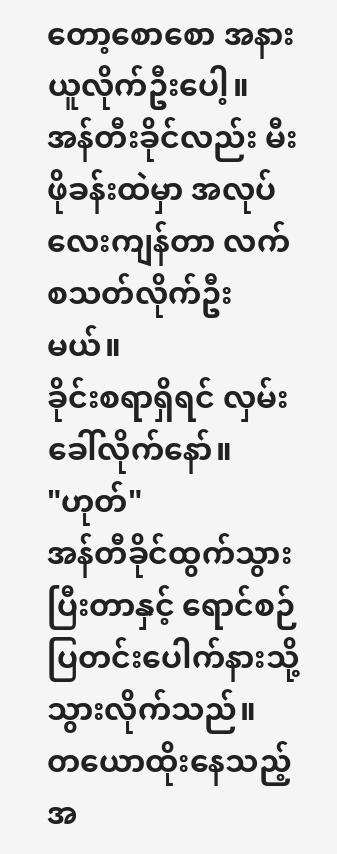တော့စောစော အနားယူလိုက်ဦးပေါ့။
အန်တီးခိုင်လည်း မီးဖိုခန်းထဲမှာ အလုပ်လေးကျန်တာ လက်စသတ်လိုက်ဦးမယ်။
ခိုင်းစရာရှိရင် လှမ်းခေါ်လိုက်နော်။
"ဟုတ်"
အန်တီခိုင်ထွက်သွားပြီးတာနှင့် ရောင်စဉ် ပြတင်းပေါက်နားသို့ သွားလိုက်သည်။
တယောထိုးနေသည့်အ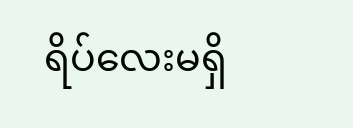ရိပ်လေးမရှိ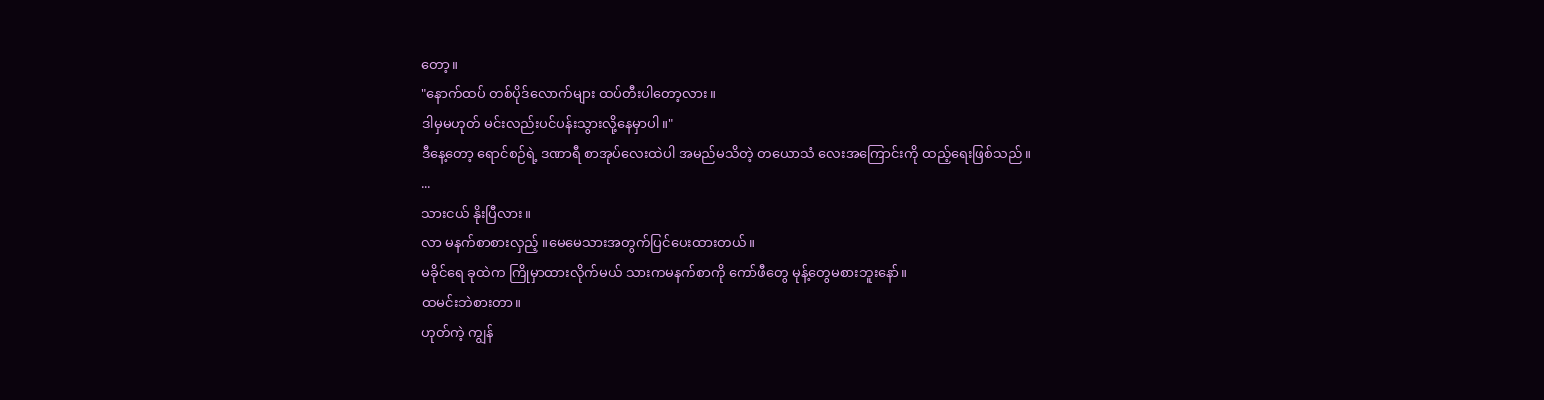တော့။
"နောက်ထပ် တစ်ပိုဒ်လောက်များ ထပ်တီးပါတော့လား။
ဒါမှမဟုတ် မင်းလည်းပင်ပန်းသွားလို့နေမှာပါ။"
ဒီနေ့တော့ ရောင်စဉ်ရဲ့ ဒဏာရီ စာအုပ်လေးထဲပါ အမည်မသိတဲ့ တယောသံ လေးအကြောင်းကို ထည့်ရေးဖြစ်သည်။
...
သားငယ် နိုးပြီလား။
လာ မနက်စာစားလှည့် ။မေမေသားအတွက်ပြင်ပေးထားတယ်။
မခိုင်ရေ ခုထဲက ကြိုမှာထားလိုက်မယ် သားကမနက်စာကို ကော်ဖီတွေ မုန့်တွေမစားဘူးနော်။
ထမင်းဘဲစားတာ။
ဟုတ်ကဲ့ ကျွန်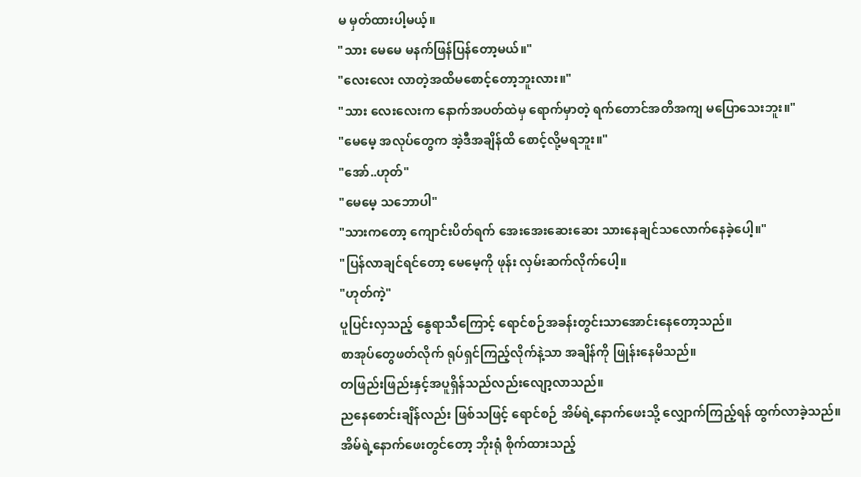မ မှတ်ထားပါ့မယ့်။
"သား မေမေ မနက်ဖြန်ပြန်တော့မယ်။"
"လေးလေး လာတဲ့အထိမစောင့်တော့ဘူးလား။"
"သား လေးလေးက နောက်အပတ်ထဲမှ ရောက်မှာတဲ့ ရက်တောင်အတိအကျ မပြောသေးဘူး။"
"မေမေ့ အလုပ်တွေက အဲ့ဒီအချိန်ထိ စောင့်လို့မရဘူး။"
"အော်..ဟုတ်"
"မေမေ့ သဘောပါ"
"သားကတော့ ကျောင်းပိတ်ရက် အေးအေးဆေးဆေး သားနေချင်သလောက်နေခဲ့ပေါ့။"
"ပြန်လာချင်ရင်တော့ မေမေ့ကို ဖုန်း လှမ်းဆက်လိုက်ပေါ့။
"ဟုတ်ကဲ့"
ပူပြင်းလှသည့် နွေရာသီကြောင့် ရောင်စဉ်အခန်းတွင်းသာအောင်းနေတော့သည်။
စာအုပ်တွေဖတ်လိုက် ရုပ်ရှင်ကြည့်လိုက်နဲ့သာ အချိန်ကို ဖြုန်းနေမိသည်။
တဖြည်းဖြည်းနှင့်အပူရှိန်သည်လည်းလျော့လာသည်။
ညနေစောင်းချိန်လည်း ဖြစ်သဖြင့် ရောင်စဉ် အိမ်ရဲ့နောက်ဖေးသို့ လျှောက်ကြည့်ရန် ထွက်လာခဲ့သည်။
အိမ်ရဲ့နောက်ဖေးတွင်တော့ ဘိုးရုံ စိုက်ထားသည့်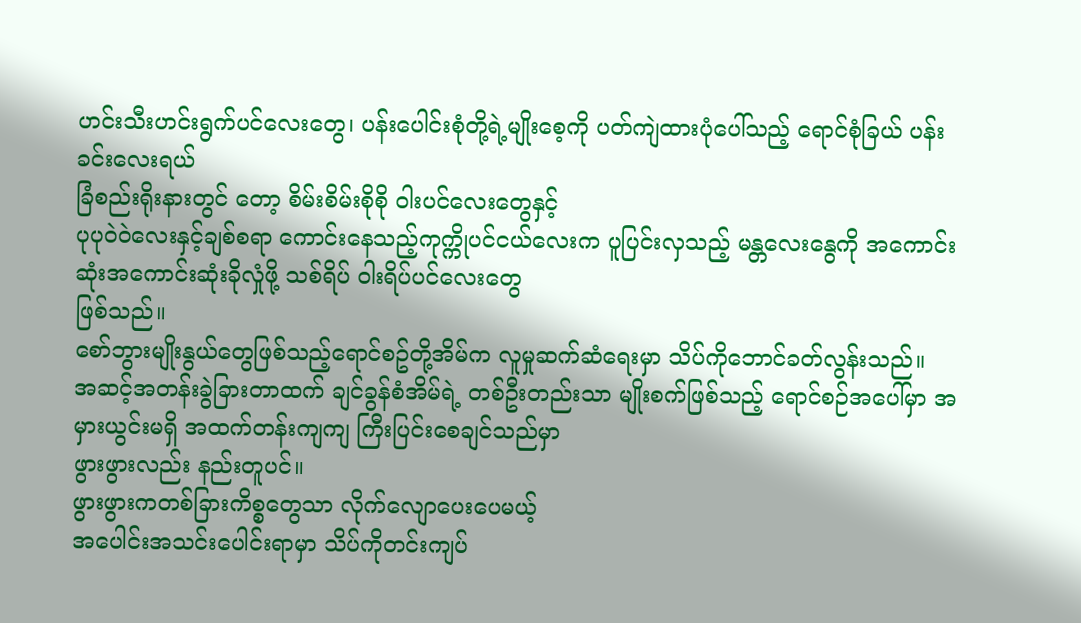ဟင်းသီးဟင်းရွက်ပင်လေးတွေ၊ ပန်းပေါင်းစုံတို့ရဲ့မျိုးစေ့ကို ပတ်ကျဲထားပုံပေါ်သည့် ရောင်စုံခြယ် ပန်းခင်းလေးရယ်
ခြံစည်းရိုးနားတွင် တော့ စိမ်းစိမ်းစိုစို ဝါးပင်လေးတွေနှင့်
ပုပုဝဲဝဲလေးနှင့်ချစ်စရာ ကောင်းနေသည့်ကုက္ကိုပင်ငယ်လေးက ပူပြင်းလှသည့် မန္တလေးနွေကို အကောင်းဆုံးအကောင်းဆုံးခိုလှုံဖို့ သစ်ရိပ် ဝါးရိပ်ပင်လေးတွေ
ဖြစ်သည်။
စော်ဘွားမျိုးနွယ်တွေဖြစ်သည့်ရောင်စဥ်တို့အိမ်က လူမှုဆက်ဆံရေးမှာ သိပ်ကိုဘောင်ခတ်လွန်းသည်။
အဆင့်အတန်းခွဲခြားတာထက် ချင်ခွန်စံအိမ်ရဲ့ တစ်ဦးတည်းသာ မျိုးစက်ဖြစ်သည့် ရောင်စဉ်အပေါ်မှာ အမှားယွင်းမရှိ အထက်တန်းကျကျ ကြီးပြင်းစေချင်သည်မှာ
ဖွားဖွားလည်း နည်းတူပင်။
ဖွားဖွားကတစ်ခြားကိစ္စတွေသာ လိုက်လျောပေးပေမယ့်
အပေါင်းအသင်းပေါင်းရာမှာ သိပ်ကိုတင်းကျပ်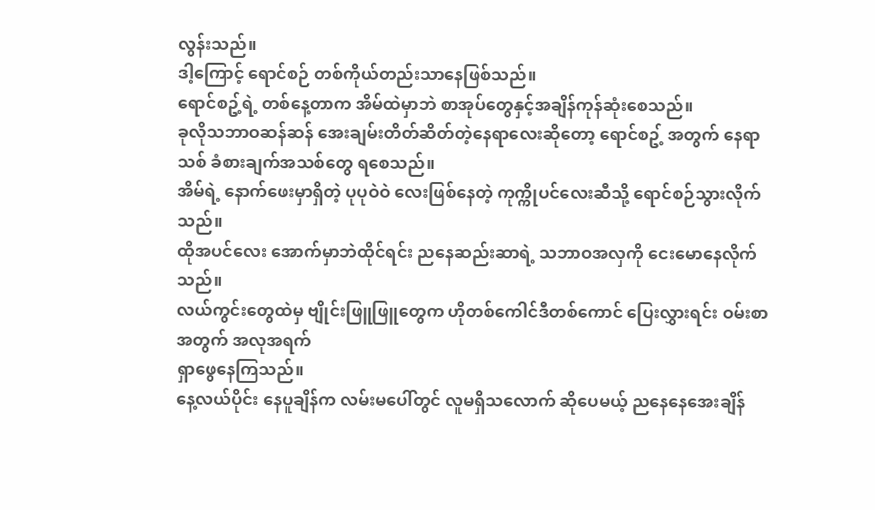လွန်းသည်။
ဒါ့ကြောင့် ရောင်စဉ် တစ်ကိုယ်တည်းသာနေဖြစ်သည်။
ရောင်စဥ့်ရဲ့ တစ်နေ့တာက အိမ်ထဲမှာဘဲ စာအုပ်တွေနှင့်အချိန်ကုန်ဆုံးစေသည်။
ခုလိုသဘာဝဆန်ဆန် အေးချမ်းတိတ်ဆိတ်တဲ့နေရာလေးဆိုတော့ ရောင်စဥ့် အတွက် နေရာသစ် ခံစားချက်အသစ်တွေ ရစေသည်။
အိမ်ရဲ့ နောက်ဖေးမှာရှိတဲ့ ပုပုဝဲဝဲ လေးဖြစ်နေတဲ့ ကုက္ကိုပင်လေးဆီသို့ ရောင်စဉ်သွားလိုက်သည်။
ထိုအပင်လေး အောက်မှာဘဲထိုင်ရင်း ညနေဆည်းဆာရဲ့ သဘာဝအလှကို ငေးမောနေလိုက်သည်။
လယ်ကွင်းတွေထဲမှ ဗျိုင်းဖြူဖြူတွေက ဟိုတစ်ကေါင်ဒီတစ်ကောင် ပြေးလွှားရင်း ဝမ်းစာအတွက် အလုအရက်
ရှာဖွေနေကြသည်။
နေ့လယ်ပိုင်း နေပူချိန်က လမ်းမပေါ်တွင် လူမရှိသလောက် ဆိုပေမယ့် ညနေနေအေးချိန်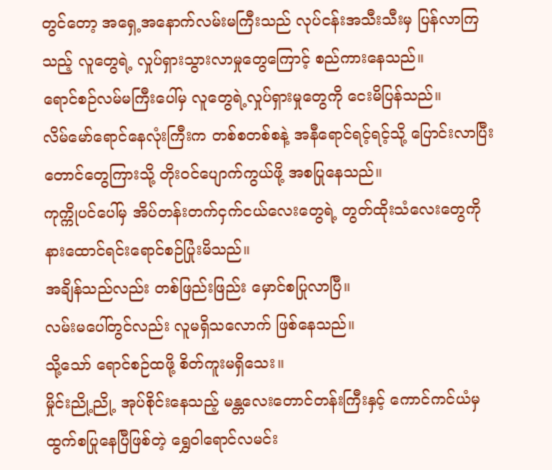တွင်တော့ အရှေ့အနောက်လမ်းမကြီးသည် လုပ်ငန်းအသီးသီးမှ ပြန်လာကြသည့် လူတွေရဲ့ လှုပ်ရှားသွားလာမှုတွေကြောင့် စည်ကားနေသည်။
ရောင်စဉ်လမ်မကြီးပေါ်မှ လူတွေရဲ့လှုပ်ရှားမှုတွေကို ငေးမိပြန်သည်။
လိမ်မော်ရောင်နေလုံးကြီးက တစ်စတစ်စနဲ့ အနီရောင်ရင့်ရင့်သို့ ပြောင်းလာပြီး တောင်တွေကြားသို့ တိုးဝင်ပျောက်ကွယ်ဖို့ အစပြုနေသည်။
ကုက္ကိုပင်ပေါ်မှ အိပ်တန်းတက်ငှက်ငယ်လေးတွေရဲ့ တွတ်ထိုးသံလေးတွေကို နားထောင်ရင်းရောင်စဉ်ပြုံးမိသည်။
အချိန်သည်လည်း တစ်ဖြည်းဖြည်း မှောင်စပြုလာပြီ။
လမ်းမပေါ်တွင်လည်း လူမရှိသလောက် ဖြစ်နေသည်။
သို့သော် ရောင်စဉ်ထဖို့ စိတ်ကူးမရှိသေး။
မှိုင်းညို့ညို့ အုပ်စိုင်းနေသည့် မန္တလေးတောင်တန်းကြီးနှင့် ကောင်ကင်ယံမှ ထွက်စပြုနေပြီဖြစ်တဲ့ ရွှေဝါရောင်လမင်း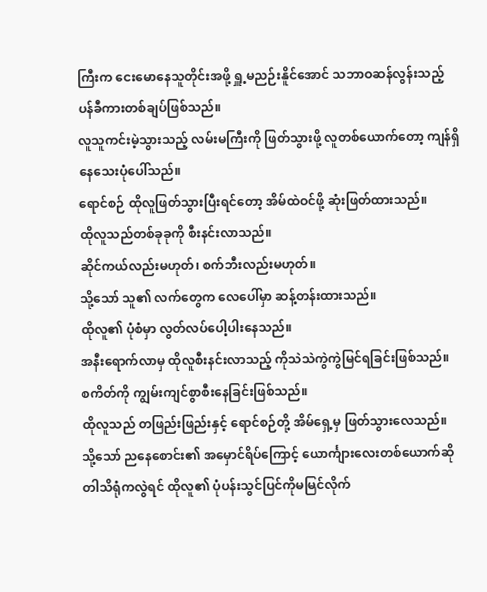ကြီးက ငေးမောနေသူတိုင်းအဖို့ ရှူ့မညဉ်းနိူင်အောင် သဘာဝဆန်လွန်းသည့် ပန်ခီကားတစ်ချပ်ဖြစ်သည်။
လူသူကင်းမဲ့သွားသည့် လမ်းမကြီးကို ဖြတ်သွားဖို့ လူတစ်ယောက်တော့ ကျန်ရှိနေသေးပုံပေါ်သည်။
ရောင်စဉ် ထိုလူဖြတ်သွားပြီးရင်တော့ အိမ်ထဲဝင်ဖို့ ဆုံးဖြတ်ထားသည်။
ထိုလူသည်တစ်ခုခုကို စီးနင်းလာသည်။
ဆိုင်ကယ်လည်းမဟုတ်၊ စက်ဘီးလည်းမဟုတ်။
သို့သော် သူ၏ လက်တွေက လေပေါ်မှာ ဆန့်တန်းထားသည်။
ထိုလူ၏ ပုံစံမှာ လွတ်လပ်ပေါ့ပါးနေသည်။
အနီးရောက်လာမှ ထိုလူစီးနင်းလာသည့် ကိုသဲသဲကွဲကွဲမြင်ရခြင်းဖြစ်သည်။
စကိတ်ကို ကျွမ်းကျင်စွာစီးနေခြင်းဖြစ်သည်။
ထိုလူသည် တဖြည်းဖြည်းနှင့် ရောင်စဉ်တို့ အိမ်ရှေ့မှ ဖြတ်သွားလေသည်။
သို့သော် ညနေစောင်း၏ အမှောင်ရိပ်ကြောင့် ယောင်္ကျားလေးတစ်ယောက်ဆိုတါသိရုံကလွဲရင် ထိုလူ၏ ပုံပန်းသွင်ပြင်ကိုမမြင်လိုက်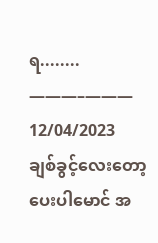ရ........
———–———
12/04/2023
ချစ်ခွင့်လေးတော့ပေးပါမောင် အ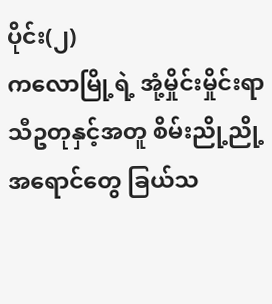ပိုင်း(၂)
ကလောမြို့ရဲ့ အုံ့မှိုင်းမှိုင်းရာသီဥတုနှင့်အတူ စိမ်းညို့ညို့
အရောင်တွေ ခြယ်သ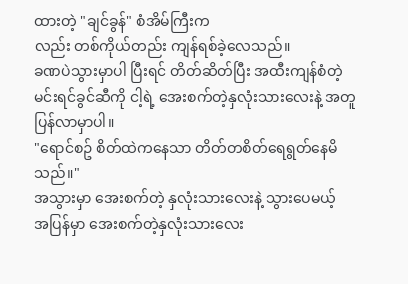ထားတဲ့ "ချင်ခွန်" စံအိမ်ကြီးက
လည်း တစ်ကိုယ်တည်း ကျန်ရစ်ခဲ့လေသည်။
ခဏပဲသွားမှာပါ ပြီးရင် တိတ်ဆိတ်ပြီး အထီးကျန်စံတဲ့
မင်းရင်ခွင်ဆီကို ငါ့ရဲ့ အေးစက်တဲ့နှလုံးသားလေးနဲ့ အတူပြန်လာမှာပါ။
"ရောင်စဥ် စိတ်ထဲကနေသာ တိတ်တစိတ်ရေရွတ်နေမိသည်။"
အသွားမှာ အေးစက်တဲ့ နှလုံးသားလေးနဲ့ သွားပေမယ့်
အပြန်မှာ အေးစက်တဲ့နှလုံးသားလေး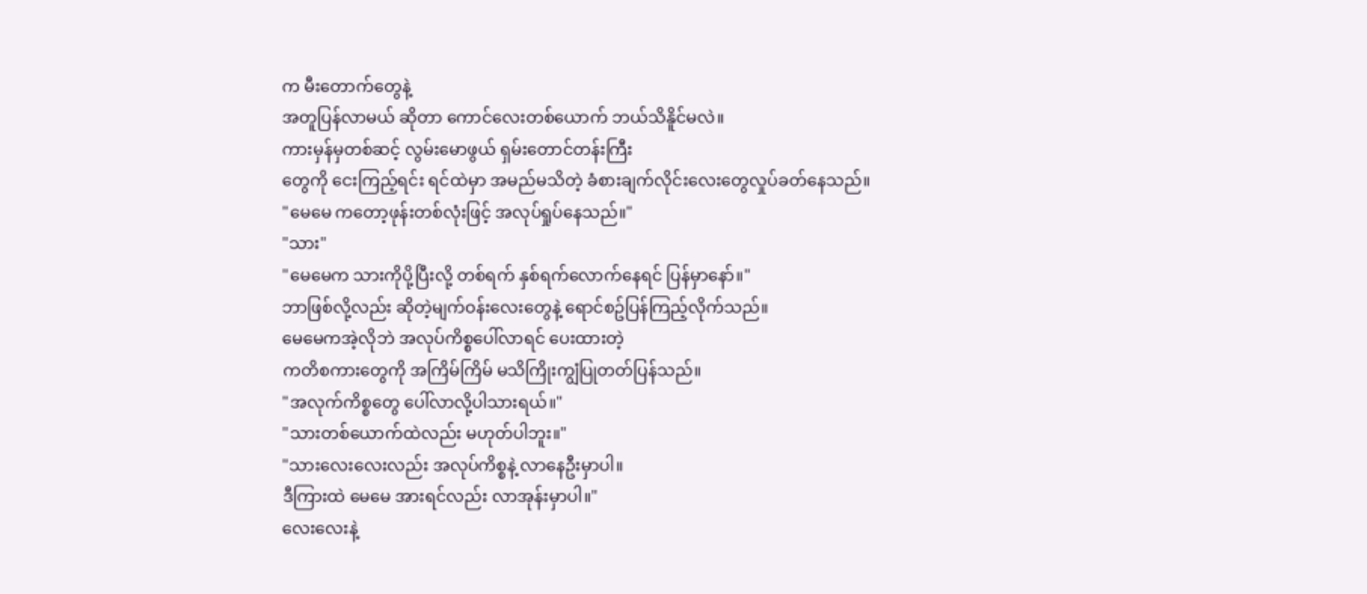က မီးတောက်တွေနဲ့
အတူပြန်လာမယ် ဆိုတာ ကောင်လေးတစ်ယောက် ဘယ်သိနိူင်မလဲ။
ကားမှန်မှတစ်ဆင့် လွမ်းမောဖွယ် ရှမ်းတောင်တန်းကြီး
တွေကို ငေးကြည့်ရင်း ရင်ထဲမှာ အမည်မသိတဲ့ ခံစားချက်လိုင်းလေးတွေလှုပ်ခတ်နေသည်။
"မေမေ ကတော့ဖုန်းတစ်လုံးဖြင့် အလုပ်ရှုပ်နေသည်။"
"သား"
"မေမေက သားကိုပို့ပြီးလို့ တစ်ရက် နှစ်ရက်လောက်နေရင် ပြန်မှာနော်။"
ဘာဖြစ်လို့လည်း ဆိုတဲ့မျက်ဝန်းလေးတွေနဲ့ ရောင်စဥ်ပြန်ကြည့်လိုက်သည်။
မေမေကအဲ့လိုဘဲ အလုပ်ကိစ္စပေါ်လာရင် ပေးထားတဲ့
ကတိစကားတွေကို အကြိမ်ကြိမ် မသိကြိုးကျွံပြုတတ်ပြန်သည်။
"အလုက်ကိစ္စတွေ ပေါ်လာလို့ပါသားရယ်။"
"သားတစ်ယောက်ထဲလည်း မဟုတ်ပါဘူး။"
"သားလေးလေးလည်း အလုပ်ကိစ္စနဲ့ လာနေဦးမှာပါ။
ဒီကြားထဲ မေမေ အားရင်လည်း လာအုန်းမှာပါ။"
လေးလေးနဲ့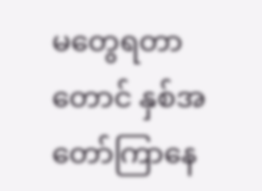မတွေရတာတောင် နှစ်အတော်ကြာနေ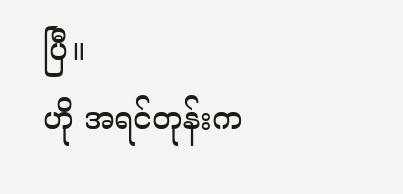ပြီ။
ဟို အရင်တုန်းက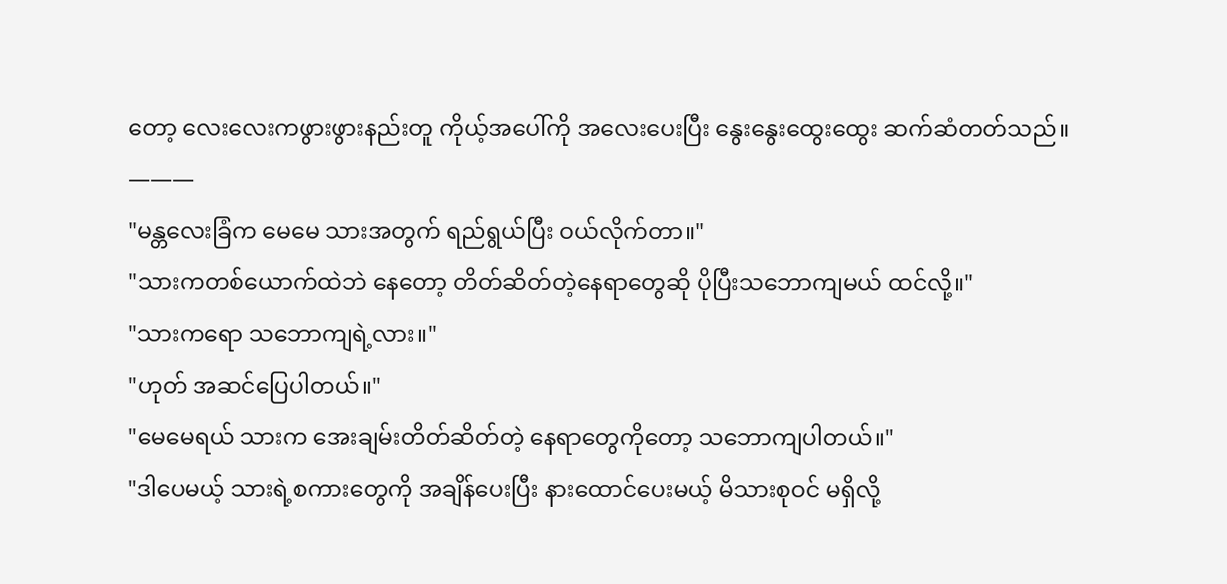တော့ လေးလေးကဖွားဖွားနည်းတူ ကိုယ့်အပေါ်ကို အလေးပေးပြီး နွေးနွေးထွေးထွေး ဆက်ဆံတတ်သည်။
———
"မန္တလေးခြံက မေမေ သားအတွက် ရည်ရွယ်ပြီး ဝယ်လိုက်တာ။"
"သားကတစ်ယောက်ထဲဘဲ နေတော့ တိတ်ဆိတ်တဲ့နေရာတွေဆို ပိုပြီးသဘောကျမယ် ထင်လို့။"
"သားကရော သဘောကျရဲ့လား။"
"ဟုတ် အဆင်ပြေပါတယ်။"
"မေမေရယ် သားက အေးချမ်းတိတ်ဆိတ်တဲ့ နေရာတွေကိုတော့ သဘောကျပါတယ်။"
"ဒါပေမယ့် သားရဲ့စကားတွေကို အချိန်ပေးပြီး နားထောင်ပေးမယ့် မိသားစုဝင် မရှိလို့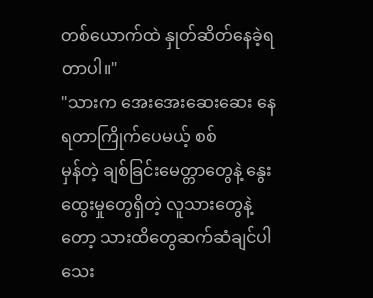တစ်ယောက်ထဲ နှုတ်ဆိတ်နေခဲ့ရတာပါ။"
"သားက အေးအေးဆေးဆေး နေရတာကြိုက်ပေမယ့် စစ်
မှန်တဲ့ ချစ်ခြင်းမေတ္တာတွေနဲ့ နွေးထွေးမှုတွေရှိတဲ့ လူသားတွေနဲ့တော့ သားထိတွေဆက်ဆံချင်ပါသေး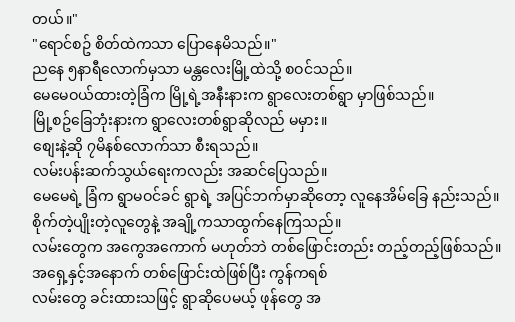တယ်။"
"ရောင်စဥ် စိတ်ထဲကသာ ပြောနေမိသည်။"
ညနေ ၅နာရီလောက်မှသာ မန္တလေးမြို့ထဲသို့ စဝင်သည်။
မေမေဝယ်ထားတဲ့ခြံက မြို့ရဲ့အနီးနားက ရွာလေးတစ်ရွာ မှာဖြစ်သည်။
မြို့စဥ်ခြေဘုံးနားက ရွာလေးတစ်ရွာဆိုလည် မမှား။
စျေးနဲ့ဆို ၇မိနစ်လောက်သာ စီးရသည်။
လမ်းပန်းဆက်သွယ်ရေးကလည်း အဆင်ပြေသည်။
မေမေရဲ့ ခြံက ရွာမဝင်ခင် ရွာရဲ့ အပြင်ဘက်မှာဆိုတော့ လူနေအိမ်ခြေ နည်းသည်။
စိုက်တဲ့ပျိုးတဲ့လူတွေနဲ့ အချို့ကသာထွက်နေကြသည်။
လမ်းတွေက အကွေအကောက် မဟုတ်ဘဲ တစ်ဖြောင်းတည်း တည့်တည့်ဖြစ်သည်။
အရှေ့နှင့်အနောက် တစ်ဖြောင်းထဲဖြစ်ပြီး ကွန်ကရစ်
လမ်းတွေ ခင်းထားသဖြင့် ရွာဆိုပေမယ့် ဖုန်တွေ အ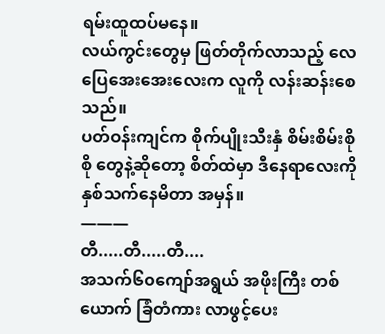ရမ်းထူထပ်မနေ။
လယ်ကွင်းတွေမှ ဖြတ်တိုက်လာသည့် လေပြေအေးအေးလေးက လူကို လန်းဆန်းစေသည်။
ပတ်ဝန်းကျင်က စိုက်ပျိုးသီးနှံ စိမ်းစိမ်းစိုစို တွေနဲ့ဆိုတော့ စိတ်ထဲမှာ ဒီနေရာလေးကို နှစ်သက်နေမိတာ အမှန်။
———
တီ.....တီ.....တီ....
အသက်၆၀ကျော်အရွယ် အဖိုးကြီး တစ်ယောက် ခြံတံကား လာဖွင့်ပေး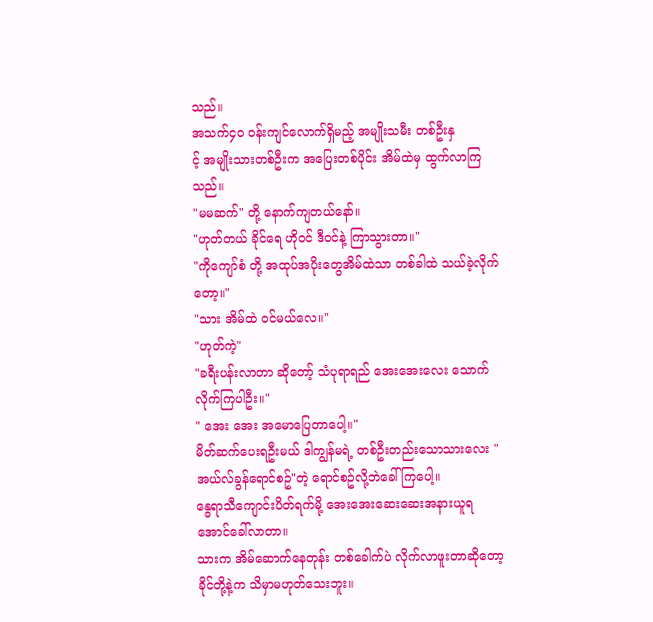သည်။
အသက်၄၀ ဝန်းကျင်လောက်ရှိမည့် အမျိုးသမီး တစ်ဦးနှ
င့် အမျိုးသားတစ်ဦးက အပြေးတစ်ပိုင်း အိမ်ထဲမှ ထွက်လာကြသည်။
"မမဆက်" တို့ နောက်ကျတယ်နော်။
"ဟုတ်တယ် ခိုင်ရေ ဟိုဝင် ဒီဝင်နဲ့ ကြာသွားတာ။"
"ကိုကျော်စံ တို့ အထုပ်အပိုးတွေအိမ်ထဲသာ တစ်ခါထဲ သယ်ခဲ့လိုက်တော့။"
"သား အိမ်ထဲ ဝင်မယ်လေ။"
"ဟုတ်ကဲ့"
"ခရီးပန်းလာတာ ဆိုတော့် သံပုရာရည် အေးအေးလေး သောက်လိုက်ကြပါဦး။"
" အေး အေး အမောပြေတာပေါ့။"
မိတ်ဆက်ပေးရဦးမယ် ဒါကျွန်မရဲ့ တစ်ဦးတည်းသောသားလေး "အယ်လ်ခွန်ရောင်စဥ်"တဲ့ ရောင်စဥ်လို့ဘဲခေါ်ကြပေါ့။
နွေရာသီကျောင်းပိတ်ရက်မို့ အေးအေးဆေးဆေးအနားယူရအောင်ခေါ်လာတာ။
သားက အိမ်ဆောက်နေတုန်း တစ်ခေါက်ပဲ လိုက်လာဖူးတာဆိုတော့ ခိုင်တို့နဲ့က သိမှာမဟုတ်သေးဘူး။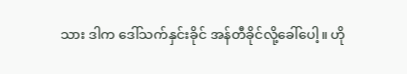သား ဒါက ဒေါ်သက်နှင်းခိုင် အန်တီခိုင်လို့ခေါ်ပေါ့။ ဟို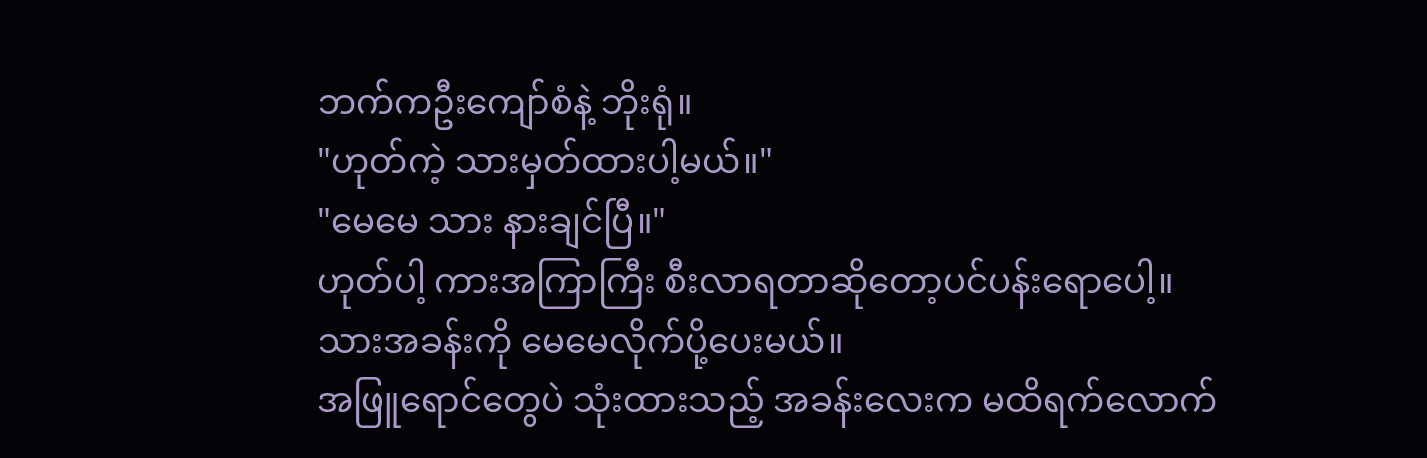ဘက်ကဦးကျော်စံနဲ့ ဘိုးရုံ။
"ဟုတ်ကဲ့ သားမှတ်ထားပါ့မယ်။"
"မေမေ သား နားချင်ပြီ။"
ဟုတ်ပါ့ ကားအကြာကြီး စီးလာရတာဆိုတော့ပင်ပန်းရောပေါ့။
သားအခန်းကို မေမေလိုက်ပို့ပေးမယ်။
အဖြူရောင်တွေပဲ သုံးထားသည့် အခန်းလေးက မထိရက်လောက်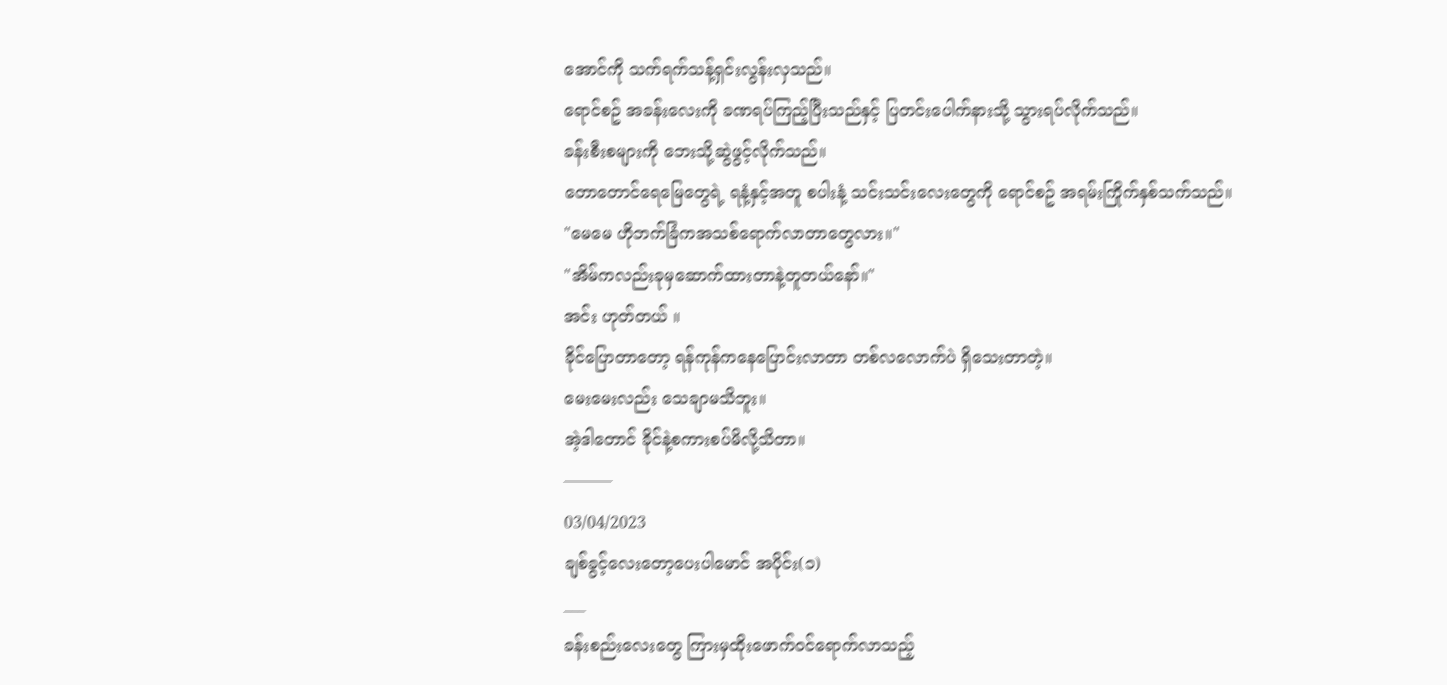အောင်ကို သက်ရက်သန့်ရှင်းလွန်းလှသည်။
ရောင်စဥ် အခန်းလေးကို ခဏရပ်ကြည့်ပြီးသည်နှင့် ပြတင်းပေါက်နားသို့ သွားရပ်လိုက်သည်။
ခန်းစီးစများကို ဘေးသို့ဆွဲဖွင့်လိုက်သည်။
တောတောင်ရေမြေတွေရဲ့ ရနံ့နှင့်အတူ စပါးနံ့ သင်းသင်းလေးတွေကို ရောင်စဥ် အရမ်းကြိုက်နှစ်သက်သည်။
"မေမေ ဟိုဘက်ခြံကအသစ်ရောက်လာတာတွေလား။"
"အိမ်ကလည်းခုမှဆောက်ထားတာနဲ့တူတယ်နော်။"
အင်း ဟုတ်တယ် ။
ခိုင်ပြောတာတော့ ရန်ကုန်ကနေပြောင်းလာတာ တစ်လလောက်ပဲ ရှိသေးတာတဲ့။
မေးမေးလည်း သေချာမသိဘူး။
အဲ့ဒါတောင် ခိုင်နဲ့စကားစပ်မိလို့သိတာ။
———
03/04/2023
ချစ်ခွင့်လေးတော့ပေးပါမောင် အပိုင်း(၁)
___
ခန်းစည်းလေးတွေ ကြားမှထိုးဖောက်ဝင်ရောက်လာသည့်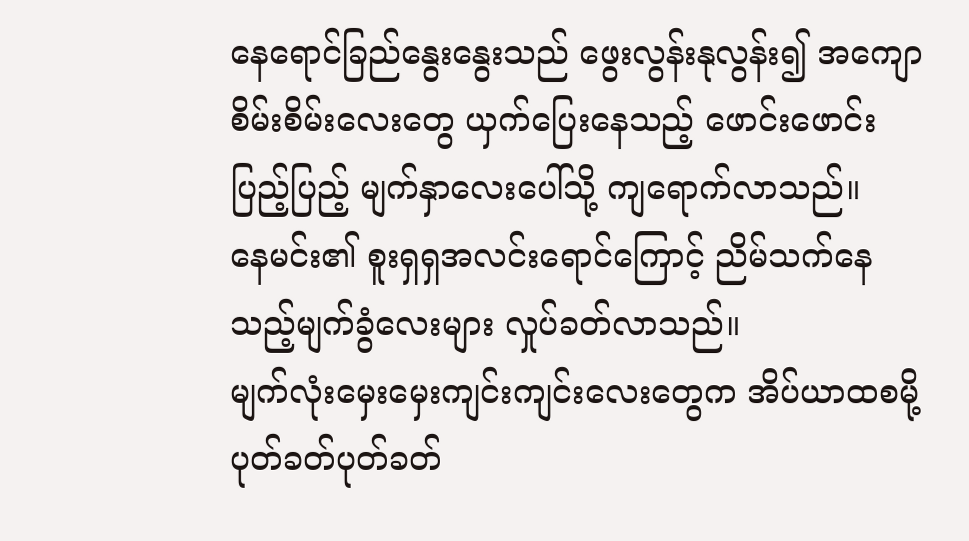နေရောင်ခြည်နွေးနွေးသည် ဖွေးလွန်းနုလွန်း၍ အကျောစိမ်းစိမ်းလေးတွေ ယှက်ပြေးနေသည့် ဖောင်းဖောင်းပြည့်ပြည့် မျက်နှာလေးပေါ်သို့ ကျရောက်လာသည်။
နေမင်း၏ စူးရှရှအလင်းရောင်ကြောင့် ညိမ်သက်နေသည့်မျက်ခွံလေးများ လှုပ်ခတ်လာသည်။
မျက်လုံးမှေးမှေးကျင်းကျင်းလေးတွေက အိပ်ယာထစမို့ ပုတ်ခတ်ပုတ်ခတ်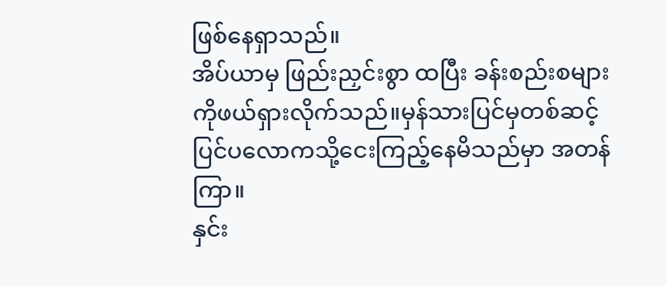ဖြစ်နေရှာသည်။
အိပ်ယာမှ ဖြည်းညှင်းစွာ ထပြီး ခန်းစည်းစများကိုဖယ်ရှားလိုက်သည်။မှန်သားပြင်မှတစ်ဆင့် ပြင်ပလောကသို့ငေးကြည့်နေမိသည်မှာ အတန်ကြာ။
နှင်း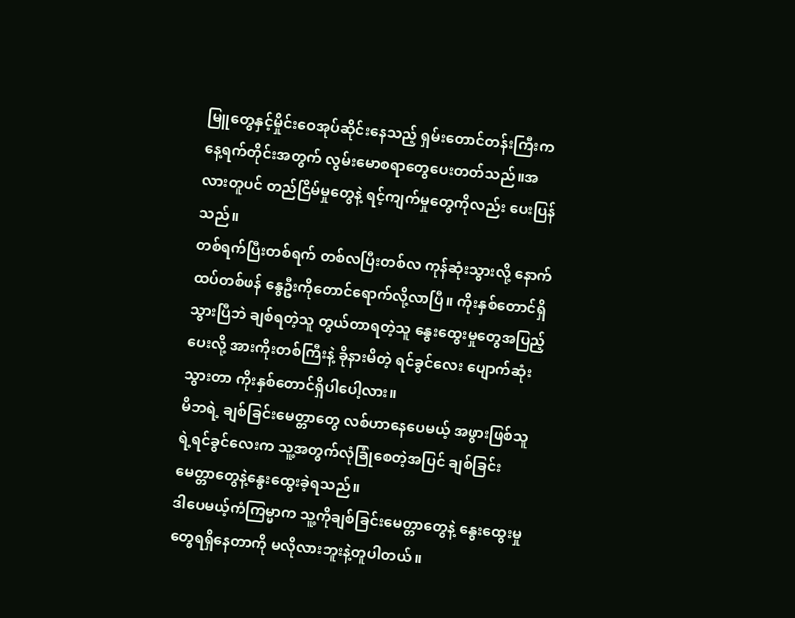မြူတွေနှင့်မှိုင်းဝေအုပ်ဆိုင်းနေသည့် ရှမ်းတောင်တန်းကြီးက နေ့ရက်တိုင်းအတွက် လွမ်းမောစရာတွေပေးတတ်သည်။အလားတူပင် တည်ငြိမ်မှုတွေနဲ့ ရင့်ကျက်မှုတွေကိုလည်း ပေးပြန်သည်။
တစ်ရက်ပြီးတစ်ရက် တစ်လပြီးတစ်လ ကုန်ဆုံးသွားလို့ နောက်ထပ်တစ်ဖန် နွေဦးကိုတောင်ရောက်လို့လာပြီ။ ကိုးနှစ်တောင်ရှိသွားပြီဘဲ ချစ်ရတဲ့သူ တွယ်တာရတဲ့သူ နွေးထွေးမှုတွေအပြည့်ပေးလို့ အားကိုးတစ်ကြီးနဲ့ ခိုနားမိတဲ့ ရင်ခွင်လေး ပျောက်ဆုံးသွားတာ ကိုးနှစ်တောင်ရှိပါပေါ့လား။
မိဘရဲ့ ချစ်ခြင်းမေတ္တာတွေ လစ်ဟာနေပေမယ့် အဖွားဖြစ်သူရဲ့ရင်ခွင်လေးက သူ့အတွက်လုံခြုံစေတဲ့အပြင် ချစ်ခြင်းမေတ္တာတွေနဲ့နွေးထွေးခဲ့ရသည်။
ဒါပေမယ့်ကံကြမ္မာက သူ့ကိုချစ်ခြင်းမေတ္တာတွေနဲ့ နွေးထွေးမှုတွေရရှိနေတာကို မလိုလားဘူးနဲ့တူပါတယ်။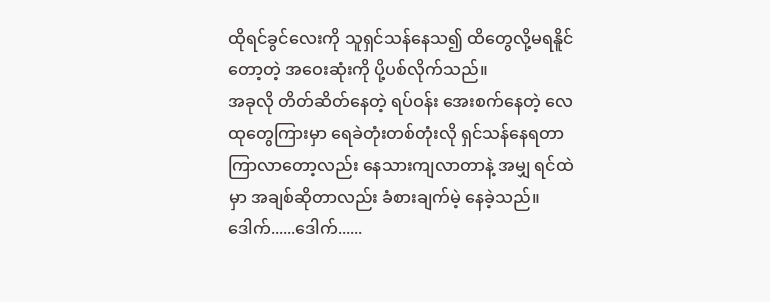ထိုရင်ခွင်လေးကို သူရှင်သန်နေသ၍ ထိတွေလို့မရနိူင်တော့တဲ့ အဝေးဆုံးကို ပို့ပစ်လိုက်သည်။
အခုလို တိတ်ဆိတ်နေတဲ့ ရပ်ဝန်း အေးစက်နေတဲ့ လေထုတွေကြားမှာ ရေခဲတုံးတစ်တုံးလို ရှင်သန်နေရတာ ကြာလာတော့လည်း နေသားကျလာတာနဲ့ အမျှ ရင်ထဲမှာ အချစ်ဆိုတာလည်း ခံစားချက်မဲ့ နေခဲ့သည်။
ဒေါက်......ဒေါက်......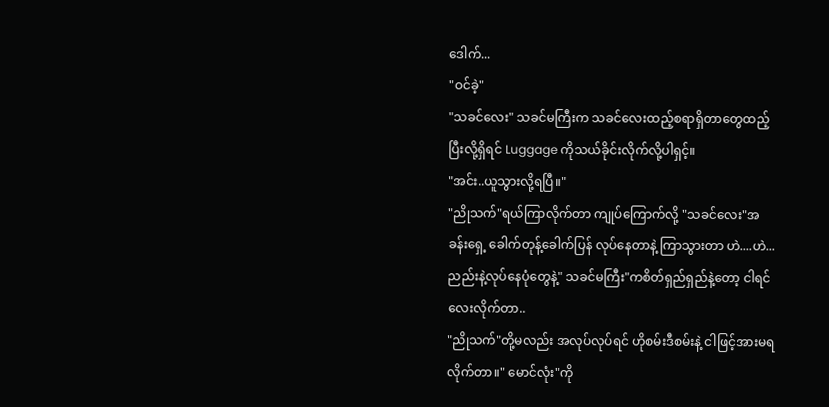ဒေါက်...
"ဝင်ခဲ့"
"သခင်လေး" သခင်မကြီးက သခင်လေးထည့်စရာရှိတာတွေထည့်ပြီးလို့ရှိရင် Luggage ကိုသယ်ခိုင်းလိုက်လို့ပါရှင့်။
"အင်း..ယူသွားလို့ရပြီ။"
"ညိုသက်"ရယ်ကြာလိုက်တာ ကျုပ်ကြောက်လို့ "သခင်လေး"အခန်းရှေ့ ခေါက်တုန့်ခေါက်ပြန် လုပ်နေတာနဲ့ ကြာသွားတာ ဟဲ....ဟဲ...
ညည်းနဲ့လုပ်နေပုံတွေနဲ့" သခင်မကြီး"ကစိတ်ရှည်ရှည်နဲ့တော့ ငါရင်လေးလိုက်တာ..
"ညိုသက်"တို့မလည်း အလုပ်လုပ်ရင် ဟိုစမ်းဒီစမ်းနဲ့ ငါဖြင့်အားမရလိုက်တာ။" မောင်လုံး"ကို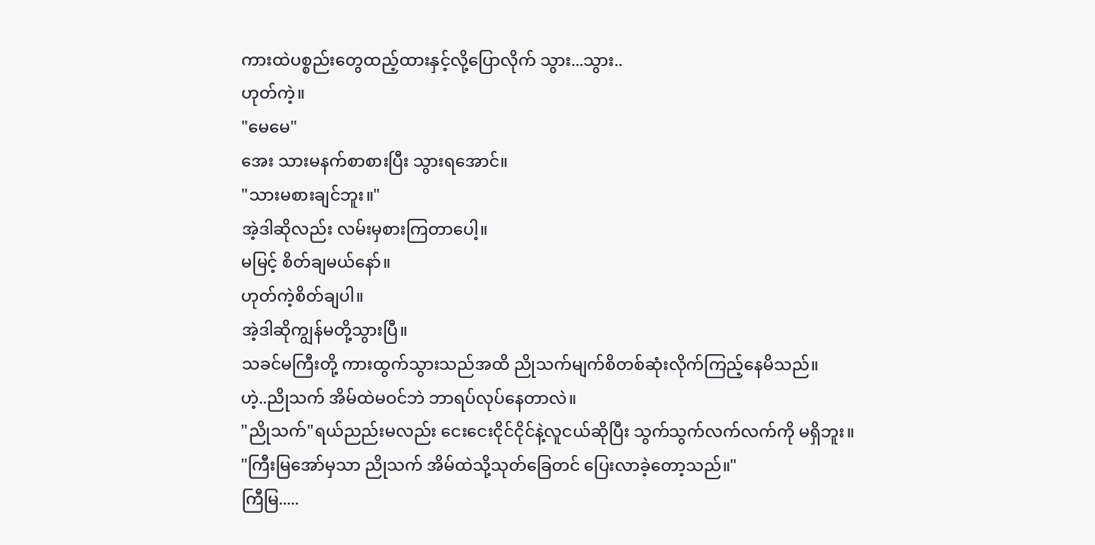ကားထဲပစ္စည်းတွေထည့်ထားနှင့်လို့ပြောလိုက် သွား...သွား..
ဟုတ်ကဲ့။
"မေမေ"
အေး သားမနက်စာစားပြီး သွားရအောင်။
"သားမစားချင်ဘူး။"
အဲ့ဒါဆိုလည်း လမ်းမှစားကြတာပေါ့။
မမြင့် စိတ်ချမယ်နော်။
ဟုတ်ကဲ့စိတ်ချပါ။
အဲ့ဒါဆိုကျွန်မတို့သွားပြီ။
သခင်မကြီးတို့ ကားထွက်သွားသည်အထိ ညိုသက်မျက်စိတစ်ဆုံးလိုက်ကြည့်နေမိသည်။
ဟဲ့..ညိုသက် အိမ်ထဲမဝင်ဘဲ ဘာရပ်လုပ်နေတာလဲ။
"ညိုသက်"ရယ်ညည်းမလည်း ငေးငေးငိုင်ငိုင်နဲ့လူငယ်ဆိုပြီး သွက်သွက်လက်လက်ကို မရှိဘူး။
"ကြီးမြအော်မှသာ ညိုသက် အိမ်ထဲသို့သုတ်ခြေတင် ပြေးလာခဲ့တော့သည်။"
ကြီမြ.....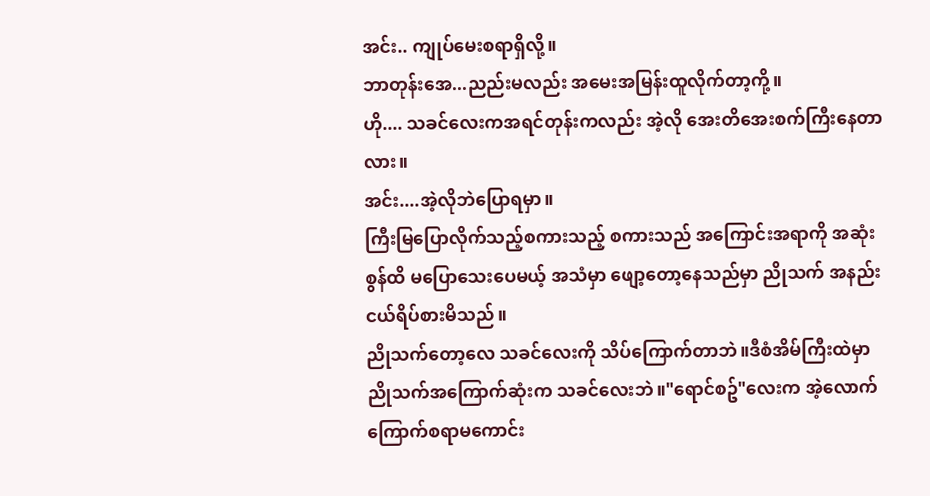အင်း.. ကျုပ်မေးစရာရှိလို့။
ဘာတုန်းအေ...ညည်းမလည်း အမေးအမြန်းထူလိုက်တာ့ကို့။
ဟို.... သခင်လေးကအရင်တုန်းကလည်း အဲ့လို အေးတိအေးစက်ကြီးနေတာလား။
အင်း....အဲ့လိုဘဲပြောရမှာ။
ကြီးမြပြောလိုက်သည့်စကားသည့် စကားသည် အကြောင်းအရာကို အဆုံးစွန်ထိ မပြောသေးပေမယ့် အသံမှာ ဖျော့တော့နေသည်မှာ ညိုသက် အနည်းငယ်ရိပ်စားမိသည်။
ညိုသက်တော့လေ သခင်လေးကို သိပ်ကြောက်တာဘဲ။ဒီစံအိမ်ကြီးထဲမှာ ညိုသက်အကြောက်ဆုံးက သခင်လေးဘဲ။"ရောင်စဥ်"လေးက အဲ့လောက်ကြောက်စရာမကောင်း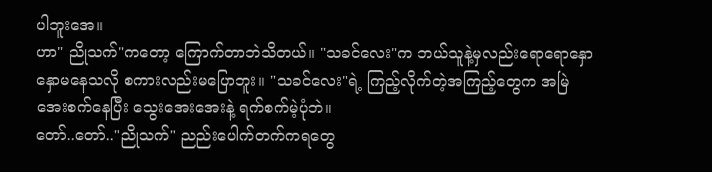ပါဘူးအေ။
ဟာ" ညိုသက်"ကတော့ ကြောက်တာဘဲသိတယ်။ "သခင်လေး"က ဘယ်သူနဲ့မှလည်းရောရောနှောနှောမနေသလို စကားလည်းမပြောဘူး။ "သခင်လေး"ရဲ့ ကြည့်လိုက်တဲ့အကြည့်တွေက အမြဲအေးစက်နေပြီး သွေးအေးအေးနဲ့ ရက်စက်မဲ့ပုံဘဲ။
တော်..တော်.."ညိုသက်" ညည်းပေါက်တက်ကရတွေ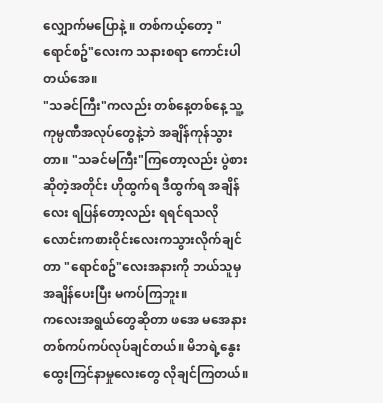လျှောက်မပြောနဲ့ ။ တစ်ကယ့်တော့ "ရောင်စဥ်"လေးက သနားစရာ ကောင်းပါတယ်အေ။
"သခင်ကြီး"ကလည်း တစ်နေ့တစ်နေ့ သူ့ကုမ္ပဏီအလုပ်တွေနဲ့ဘဲ အချိန်ကုန်သွားတာ။ "သခင်မကြီး"ကြတော့လည်း ပွဲစားဆိုတဲ့အတိုင်း ဟိုထွက်ရ ဒီထွက်ရ အချိန်လေး ရပြန်တော့လည်း ရရင်ရသလို လောင်းကစားဝိုင်းလေးကသွားလိုက်ချင်တာ "ရောင်စဥ်"လေးအနားကို ဘယ်သူမှအချိန်ပေးပြီး မကပ်ကြဘူး။
ကလေးအရွယ်တွေဆိုတာ ဖအေ မအေနား တစ်ကပ်ကပ်လုပ်ချင်တယ်။ မိဘရဲ့နွေးထွေးကြင်နာမှုလေးတွေ လိုချင်ကြတယ်။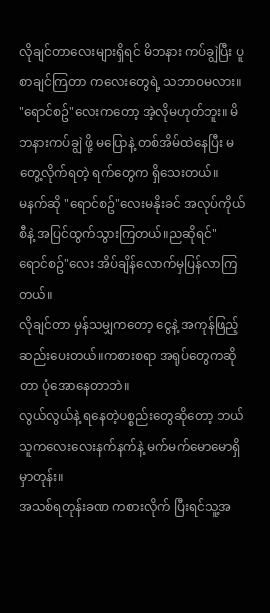လိုချင်တာလေးများရှိရင် မိဘနား ကပ်ချွဲပြီး ပူစာချင်ကြတာ ကလေးတွေရဲ့ သဘာဝမလား။
"ရောင်စဥ်"လေးကတော့ အဲ့လိုမဟုတ်ဘူး။ မိဘနားကပ်ချွဲ ဖို့ မပြောနဲ့ တစ်အိမ်ထဲနေပြီး မတွေ့လိုက်ရတဲ့ ရက်တွေက ရှိသေးတယ်။
မနက်ဆို "ရောင်စဥ်"လေးမနိုးခင် အလုပ်ကိုယ်စီနဲ့ အပြင်ထွက်သွားကြတယ်။ညဆိုရင်" ရောင်စဥ်"လေး အိပ်ချိန်လောက်မှပြန်လာကြတယ်။
လိုချင်တာ မှန်သမျှကတော့ ငွေနဲ့ အကုန်ဖြည့်ဆည်းပေးတယ်။ကစားစရာ အရုပ်တွေကဆိုတာ ပုံအောနေတာဘဲ။
လွယ်လွယ်နဲ့ ရနေတဲ့ပစ္စည်းတွေဆိုတော့ ဘယ်သူကလေးလေးနက်နက်နဲ့ မက်မက်မောမောရှိမှာတုန်း။
အသစ်ရတုန်းခဏ ကစားလိုက် ပြီးရင်သူ့အ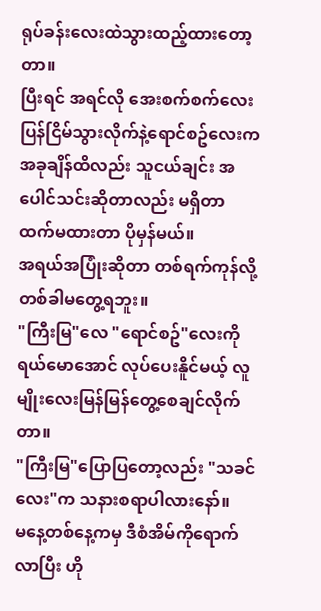ရုပ်ခန်းလေးထဲသွားထည့်ထားတော့တာ။
ပြီးရင် အရင်လို အေးစက်စက်လေးပြန်ငြိမ်သွားလိုက်နဲ့ရောင်စဥ်လေးကအခုချိန်ထိလည်း သူငယ်ချင်း အပေါင်သင်းဆိုတာလည်း မရှိတာထက်မထားတာ ပိုမှန်မယ်။
အရယ်အပြုံးဆိုတာ တစ်ရက်ကုန်လို့ တစ်ခါမတွေ့ရဘူး။
"ကြီးမြ"လေ "ရောင်စဥ်"လေးကို ရယ်မောအောင် လုပ်ပေးနိူင်မယ့် လူမျိုးလေးမြန်မြန်တွေ့စေချင်လိုက်တာ။
"ကြီးမြ"ပြောပြတော့လည်း "သခင်လေး"က သနားစရာပါလားနော်။
မနေ့တစ်နေ့ကမှ ဒီစံအိမ်ကိုရောက်လာပြီး ဟို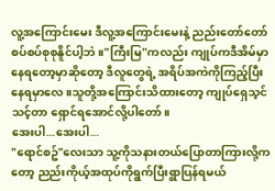လူ့အကြောင်းမေး ဒီလူ့အကြောင်းမေးနဲ့ ညည်းတော်တော်စပ်စပ်စုစုနိူင်ပါ့ဘဲ။"ကြီးမြ"ကလည်း ကျုပ်ကဒီအိမ်မှာနေရတော့မှာဆိုတော့ ဒီလူတွေရဲ့ အရိပ်အကဲကိုကြည့်ပြီး နေရမှာလေ။သူတို့အကြောင်းသိထားတော့ ကျုပ်ရှေသ့င်သင့်တာ ရှောင်ရအောင်လို့ပါတော်။
အေးပါ...အေးပါ...
"ရောင်စဥ်"လေးသာ သူ့ကိုသနားတယ်ပြောတာကြားလို့ကတော့ ညည်းကိုယ့်အထုပ်ကိုရွက်ပြီးရွာပြန်ရမယ်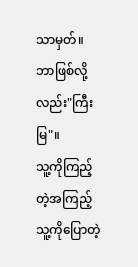သာမှတ်။
ဘာဖြစ်လို့လည်း"ကြီးမြ"။
သူ့ကိုကြည့်တဲ့အကြည့် သူ့ကိုပြောတဲ့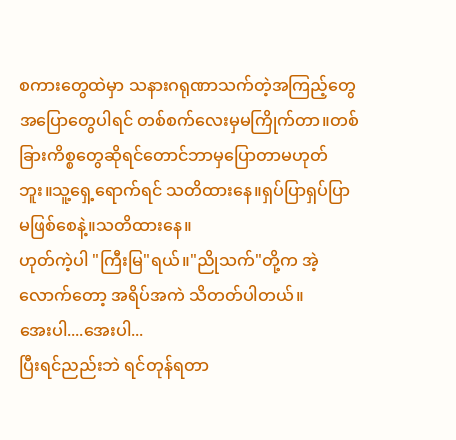စကားတွေထဲမှာ သနားဂရုဏာသက်တဲ့အကြည့်တွေ အပြောတွေပါရင် တစ်စက်လေးမှမကြိုက်တာ။တစ်ခြားကိစ္စတွေဆိုရင်တောင်ဘာမှပြောတာမဟုတ်ဘူး။သူ့ရှေ့ရောက်ရင် သတိထားနေ။ရှပ်ပြာရှပ်ပြာ မဖြစ်စေနဲ့။သတိထားနေ။
ဟုတ်ကဲ့ပါ "ကြီးမြ"ရယ်။"ညိုသက်"တို့က အဲ့လောက်တော့ အရိပ်အကဲ သိတတ်ပါတယ်။
အေးပါ....အေးပါ...
ပြီးရင်ညည်းဘဲ ရင်တုန်ရတာ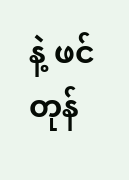နဲ့ ဖင်တုန်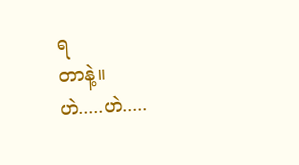ရ
တာနဲ့။
ဟဲ.....ဟဲ.....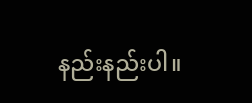နည်းနည်းပါ။